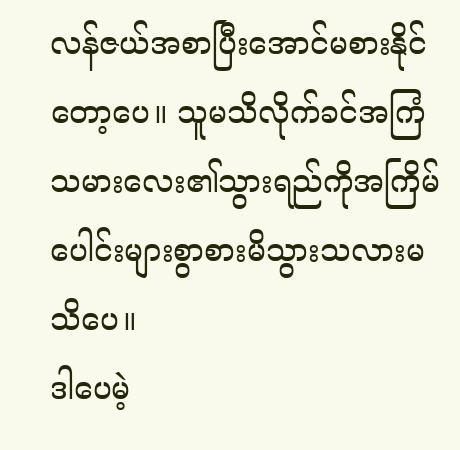လန်ဇယ်အစာပြီးအောင်မစားနိုင်တော့ပေ။ သူမသိလိုက်ခင်အကြံသမားလေး၏သွားရည်ကိုအကြိမ်ပေါင်းများစွာစားမိသွားသလားမသိပေ။
ဒါပေမဲ့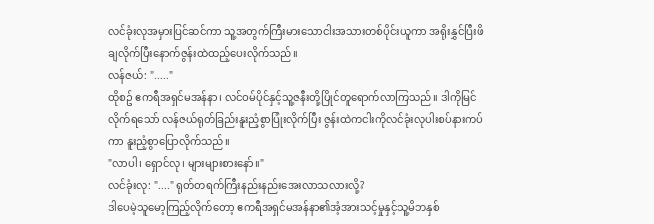လင်ခုံးလုအမှားပြင်ဆင်ကာ သူ့အတွက်ကြီးမားသောငါးအသားတစ်ပိုင်းယူကာ အရိုးနွှင်ပြီးဖိချလိုက်ပြီးနောက်ဇွန်းထဲထည့်ပေးလိုက်သည်။
လန်ဇယ်: "....."
ထိုစဥ် ဧကရီအရှင်မအန်နာ၊ လင်ဝမ်ပိုင်နှင့်သူ့ဇနီးတို့ပြိုင်တူရောက်လာကြသည်။ ဒါကိုမြင်လိုက်ရသော် လန်ဇယ်ရုတ်ခြည်းနူးညံ့စွာပြုံးလိုက်ပြီး ဇွန်းထဲကငါးကိုလင်ခုံးလုပါးစပ်နားကပ်ကာ နူးညံ့စွာပြောလိုက်သည်။
"လာပါ၊ ရှောင်လု၊ များများစားနော်။"
လင်ခုံးလု: "...." ရုတ်တရက်ကြီးနည်းနည်းအေးလာသလားလို့?
ဒါပေမဲ့သူမော့ကြည့်လိုက်တော့ ဧကရီအရှင်မအန်နာ၏အံ့အားသင့်မှုနှင့်သူ့မိဘနှစ်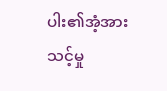ပါး၏အံ့အားသင့်မှု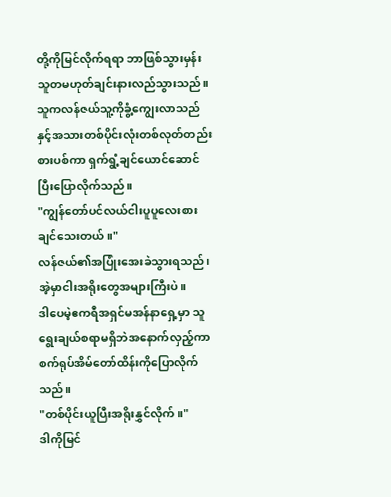တို့ကိုမြင်လိုက်ရရာ ဘာဖြစ်သွားမှန်းသူတမဟုတ်ချင်းနားလည်သွားသည်။
သူကလန်ဇယ်သူ့ကိုခွံ့ကျွေးလာသည်နှင့်အသားတစ်ပိုင်းလုံးတစ်လုတ်တည်းစားပစ်ကာ ရှက်ရွံ့ချင်ယောင်ဆောင်ပြီးပြောလိုက်သည်။
"ကျွန်တော်ပင်လယ်ငါးပူပူလေးစားချင်သေးတယ်။"
လန်ဇယ်၏အပြုံးအေးခဲသွားရသည်၊ အဲ့မှာငါးအရိုးတွေအများကြီးပဲ။
ဒါပေမဲ့ဧကရီအရှင်မအန်နာရှေ့မှာ သူရွေးချယ်စရာမရှိဘဲအနောက်လှည့်ကာ စက်ရုပ်အိမ်တော်ထိန်းကိုပြောလိုက်သည်။
"တစ်ပိုင်းယူပြီးအရိုးနွှင်လိုက်။"
ဒါကိုမြင်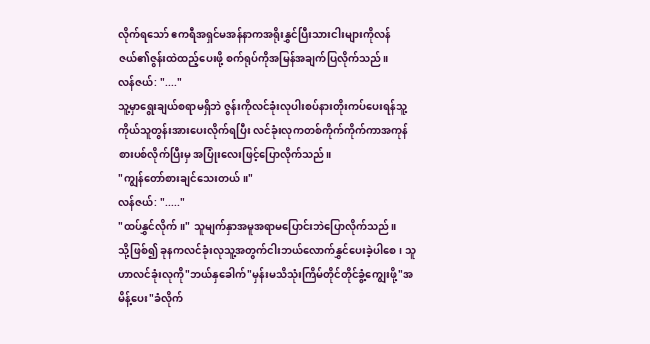လိုက်ရသော် ဧကရီအရှင်မအန်နာကအရိုးနွှင်ပြီးသားငါးများကိုလန်ဇယ်၏ဇွန်းထဲထည့်ပေးဖို့ စက်ရုပ်ကိုအမြန်အချက်ပြလိုက်သည်။
လန်ဇယ်: "...."
သူ့မှာရွေးချယ်စရာမရှိဘဲ ဇွန်းကိုလင်ခုံးလုပါးစပ်နားတိုးကပ်ပေးရန်သူ့ကိုယ်သူတွန်းအားပေးလိုက်ရပြီး လင်ခုံးလုကတစ်ကိုက်ကိုက်ကာအကုန်စားပစ်လိုက်ပြီးမှ အပြုံးလေးဖြင့်ပြောလိုက်သည်။
"ကျွန်တော်စားချင်သေးတယ်။"
လန်ဇယ်: "....."
"ထပ်နွှင်လိုက်။" သူမျက်နှာအမူအရာမပြောင်းဘဲပြောလိုက်သည်။
သို့ဖြစ်၍ ခုနကလင်ခုံးလုသူ့အတွက်ငါးဘယ်လောက်နွှင်ပေးခဲ့ပါစေ၊ သူဟာလင်ခုံးလုကို"ဘယ်နှခေါက်"မှန်းမသိသုံးကြိမ်တိုင်တိုင်ခွံ့ကျွေးဖို့"အမိန့်ပေး"ခံလိုက်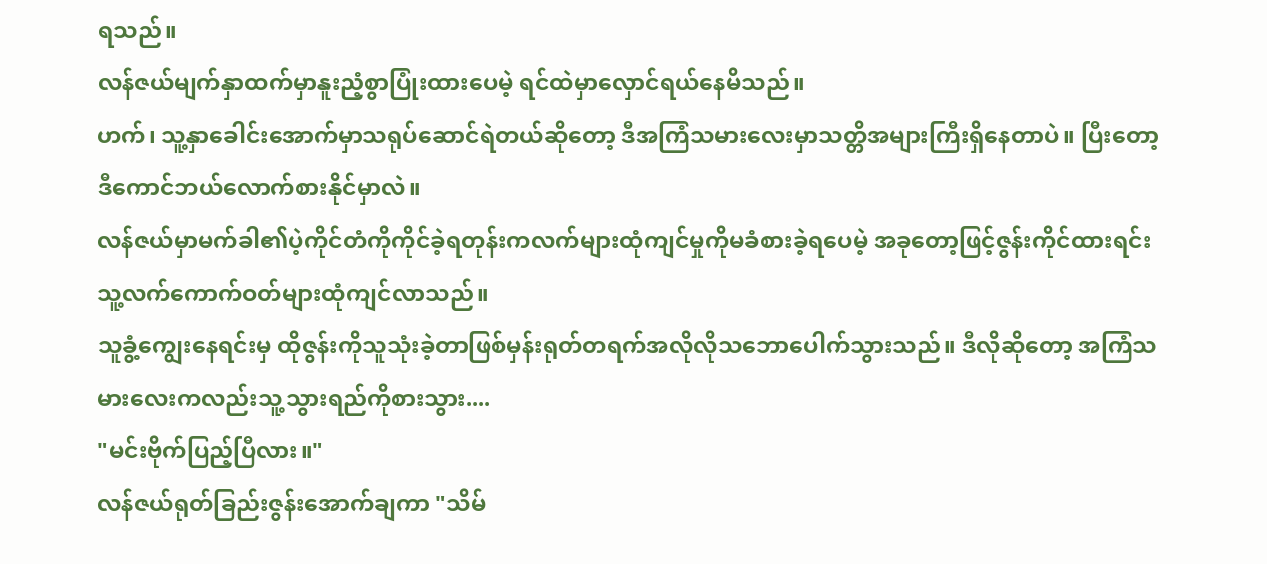ရသည်။
လန်ဇယ်မျက်နှာထက်မှာနူးညံ့စွာပြုံးထားပေမဲ့ ရင်ထဲမှာလှောင်ရယ်နေမိသည်။
ဟက်၊ သူ့နှာခေါင်းအောက်မှာသရုပ်ဆောင်ရဲတယ်ဆိုတော့ ဒီအကြံသမားလေးမှာသတ္တိအများကြီးရှိနေတာပဲ။ ပြီးတော့ ဒီကောင်ဘယ်လောက်စားနိုင်မှာလဲ။
လန်ဇယ်မှာမက်ခါ၏ပဲ့ကိုင်တံကိုကိုင်ခဲ့ရတုန်းကလက်များထုံကျင်မှုကိုမခံစားခဲ့ရပေမဲ့ အခုတော့ဖြင့်ဇွန်းကိုင်ထားရင်းသူ့လက်ကောက်ဝတ်များထုံကျင်လာသည်။
သူခွံ့ကျွေးနေရင်းမှ ထိုဇွန်းကိုသူသုံးခဲ့တာဖြစ်မှန်းရုတ်တရက်အလိုလိုသဘောပေါက်သွားသည်။ ဒီလိုဆိုတော့ အကြံသမားလေးကလည်းသူ့သွားရည်ကိုစားသွား....
"မင်းဗိုက်ပြည့်ပြီလား။"
လန်ဇယ်ရုတ်ခြည်းဇွန်းအောက်ချကာ "သိမ်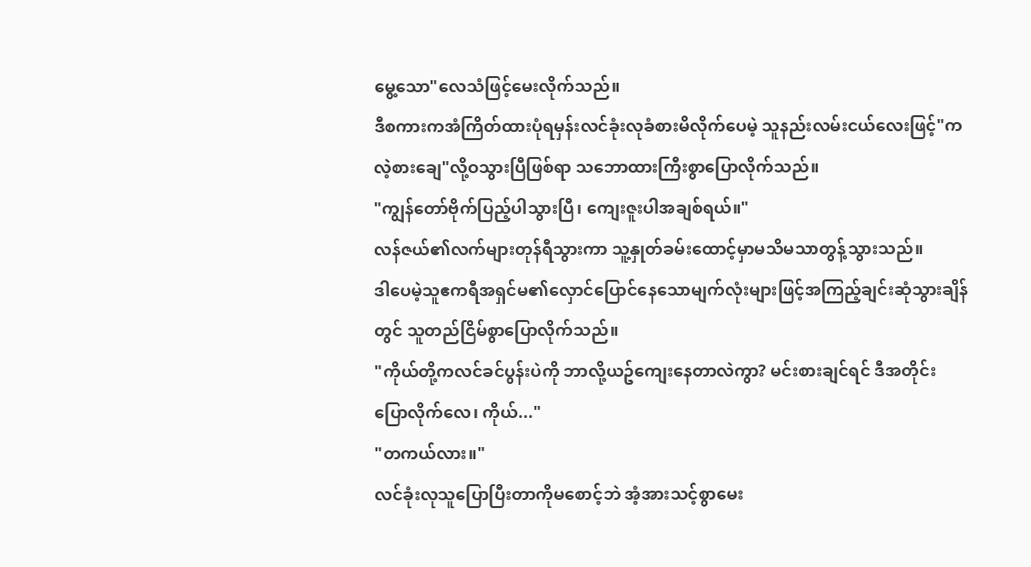မွေ့သော"လေသံဖြင့်မေးလိုက်သည်။
ဒီစကားကအံကြိတ်ထားပုံရမှန်းလင်ခုံးလုခံစားမိလိုက်ပေမဲ့ သူနည်းလမ်းငယ်လေးဖြင့်"ကလဲ့စားချေ"လို့ဝသွားပြီဖြစ်ရာ သဘောထားကြီးစွာပြောလိုက်သည်။
"ကျွန်တော်ဗိုက်ပြည့်ပါသွားပြီ၊ ကျေးဇူးပါအချစ်ရယ်။"
လန်ဇယ်၏လက်များတုန်ရီသွားကာ သူ့နှုတ်ခမ်းထောင့်မှာမသိမသာတွန့်သွားသည်။
ဒါပေမဲ့သူဧကရီအရှင်မ၏လှောင်ပြောင်နေသောမျက်လုံးများဖြင့်အကြည့်ချင်းဆုံသွားချိန်တွင် သူတည်ငြိမ်စွာပြောလိုက်သည်။
"ကိုယ်တို့ကလင်ခင်ပွန်းပဲကို ဘာလို့ယဥ်ကျေးနေတာလဲကွာ? မင်းစားချင်ရင် ဒီအတိုင်းပြောလိုက်လေ၊ ကိုယ်..."
"တကယ်လား။"
လင်ခုံးလုသူပြောပြီးတာကိုမစောင့်ဘဲ အံ့အားသင့်စွာမေး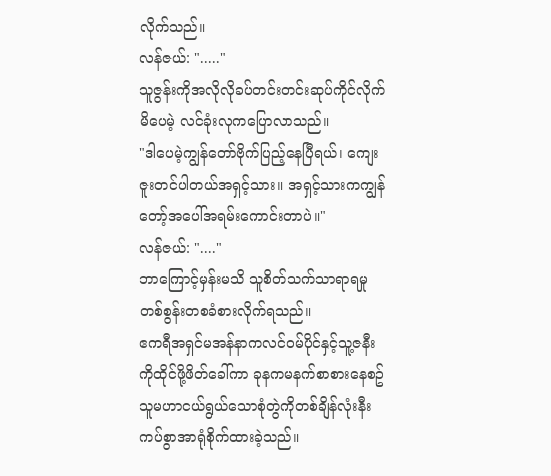လိုက်သည်။
လန်ဇယ်: "....."
သူဇွန်းကိုအလိုလိုခပ်တင်းတင်းဆုပ်ကိုင်လိုက်မိပေမဲ့ လင်ခုံးလုကပြောလာသည်။
"ဒါပေမဲ့ကျွန်တော်ဗိုက်ပြည့်နေပြီရယ်၊ ကျေးဇူးတင်ပါတယ်အရှင့်သား။ အရှင့်သားကကျွန်တော့်အပေါ်အရမ်းကောင်းတာပဲ။"
လန်ဇယ်: "...."
ဘာကြောင့်မှန်းမသိ သူစိတ်သက်သာရာရမှုတစ်စွန်းတစခံစားလိုက်ရသည်။
ဧကရီအရှင်မအန်နာကလင်ဝမ်ပိုင်နှင့်သူ့ဇနီးကိုထိုင်ဖို့ဖိတ်ခေါ်ကာ ခုနကမနက်စာစားနေစဥ် သူမဟာငယ်ရွယ်သောစုံတွဲကိုတစ်ချိန်လုံးနီးကပ်စွာအာရုံစိုက်ထားခဲ့သည်။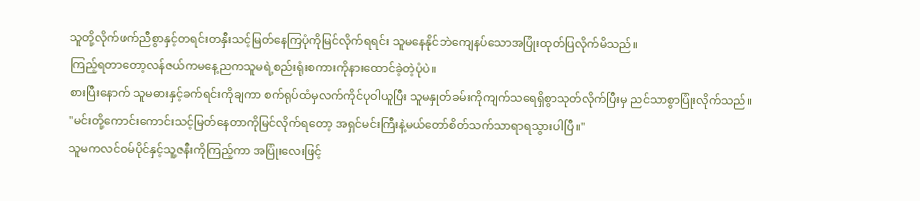သူတို့လိုက်ဖက်ညီစွာနှင့်တရင်းတနှီးသင့်မြတ်နေကြပုံကိုမြင်လိုက်ရရင်း သူမနေနိုင်ဘဲကျေနပ်သောအပြုံးထုတ်ပြလိုက်မိသည်။
ကြည့်ရတာတော့လန်ဇယ်ကမနေ့ညကသူမရဲ့စည်းရုံးစကားကိုနားထောင်ခဲ့တဲ့ပုံပဲ။
စားပြီးနောက် သူမဓားနှင့်ခက်ရင်းကိုချကာ စက်ရုပ်ထံမှလက်ကိုင်ပုဝါယူပြီး သူမနှုတ်ခမ်းကိုကျက်သရေရှိစွာသုတ်လိုက်ပြီးမှ ညင်သာစွာပြုံးလိုက်သည်။
"မင်းတို့ကောင်းကောင်းသင့်မြတ်နေတာကိုမြင်လိုက်ရတော့ အရှင်မင်းကြီးနဲ့မယ်တော်စိတ်သက်သာရာရသွားပါပြီ။"
သူမကလင်ဝမ်ပိုင်နှင့်သူ့ဇနီးကိုကြည့်ကာ အပြုံးလေးဖြင့်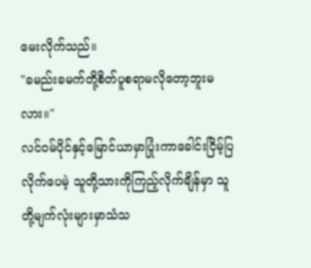မေးလိုက်သည်။
"ခမည်းခမက်တို့စိတ်ပူစရာမလိုတော့ဘူးမလား။"
လင်ဝမ်ပိုင်နှင့်မြောင်ယာမှာပြုံးကာခေါင်းငြိမ့်ပြလိုက်ပေမဲ့ သူတို့သားကိုကြည့်လိုက်ချိန်မှာ သူတို့မျက်လုံးများမှာသံသ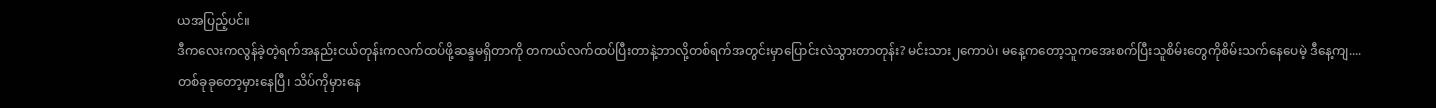ယအပြည့်ပင်။
ဒီကလေးကလွန်ခဲ့တဲ့ရက်အနည်းငယ်တုန်းကလက်ထပ်ဖို့ဆန္ဒမရှိတာကို တကယ်လက်ထပ်ပြီးတာနဲ့ဘာလို့တစ်ရက်အတွင်းမှာပြောင်းလဲသွားတာတုန်း? မင်းသား၂ကောပဲ၊ မနေ့ကတော့သူကအေးစက်ပြီးသူစိမ်းတွေကိုစိမ်းသက်နေပေမဲ့ ဒီနေ့ကျ....
တစ်ခုခုတော့မှားနေပြီ၊ သိပ်ကိုမှားနေ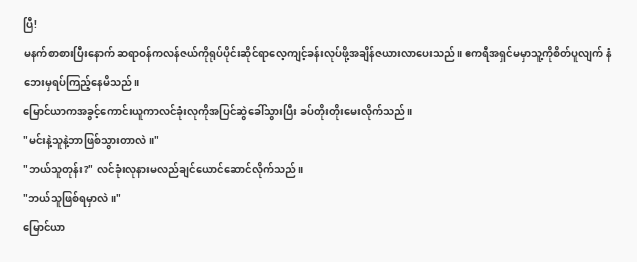ပြီ!
မနက်စာစားပြီးနောက် ဆရာဝန်ကလန်ဇယ်ကိုရုပ်ပိုင်းဆိုင်ရာလေ့ကျင့်ခန်းလုပ်ဖို့အချိန်ဇယားလာပေးသည်။ ဧကရီအရှင်မမှာသူ့ကိုစိတ်ပူလျက် နံဘေးမှရပ်ကြည့်နေမိသည်။
မြောင်ယာကအခွင့်ကောင်းယူကာလင်ခုံးလုကိုအပြင်ဆွဲခေါ်သွားပြီး ခပ်တိုးတိုးမေးလိုက်သည်။
"မင်းနဲ့သူနဲ့ဘာဖြစ်သွားတာလဲ။"
"ဘယ်သူတုန်း?" လင်ခုံးလုနားမလည်ချင်ယောင်ဆောင်လိုက်သည်။
"ဘယ်သူဖြစ်ရမှာလဲ။"
မြောင်ယာ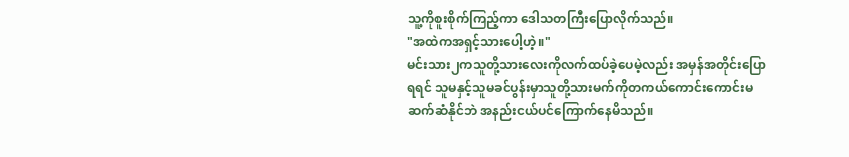သူ့ကိုစူးစိုက်ကြည့်ကာ ဒေါသတကြီးပြောလိုက်သည်။
"အထဲကအရှင့်သားပေါ့ဟဲ့။"
မင်းသား၂ကသူတို့သားလေးကိုလက်ထပ်ခဲ့ပေမဲ့လည်း အမှန်အတိုင်းပြောရရင် သူမနှင့်သူမခင်ပွန်းမှာသူတို့သားမက်ကိုတကယ်ကောင်းကောင်းမဆက်ဆံနိုင်ဘဲ အနည်းငယ်ပင်ကြောက်နေမိသည်။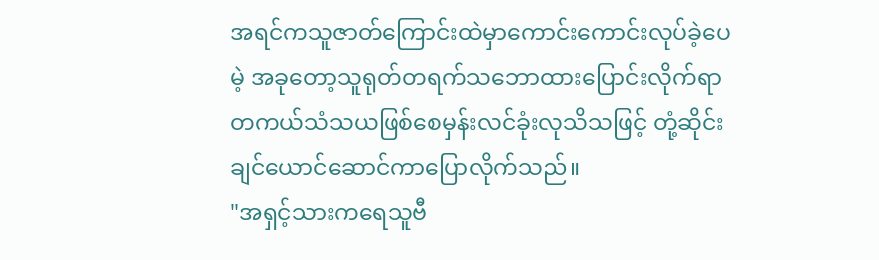အရင်ကသူဇာတ်ကြောင်းထဲမှာကောင်းကောင်းလုပ်ခဲ့ပေမဲ့ အခုတော့သူရုတ်တရက်သဘောထားပြောင်းလိုက်ရာ တကယ်သံသယဖြစ်စေမှန်းလင်ခုံးလုသိသဖြင့် တုံ့ဆိုင်းချင်ယောင်ဆောင်ကာပြောလိုက်သည်။
"အရှင့်သားကရေသူဗီ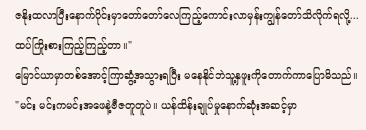ဇနိုးထလာပြီးနောက်ပိုင်းမှာတော်တော်လေကြည့်ကောင်းလာမှန်းကျွန်တော်သိလိုက်ရလို့...ထပ်ကြိုးစားကြည့်ကြည့်တာ။"
မြောင်ယာမှာတစ်အောင့်ကြာဆွံ့အသွားရပြီး မနေနိုင်ဘဲသူ့နှဖူးကိုတောက်ကာပြောမိသည်။
"မင်း မင်းကမင်းအဖေနဲ့ဗီဇတူတူပဲ။ ယန်ထိန်းချုပ်မှုနောက်ဆုံးအဆင့်မှာ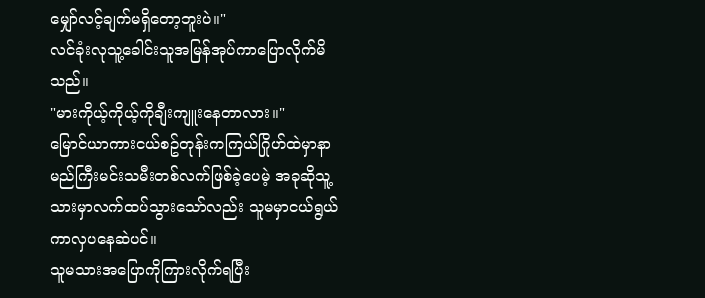မျှော်လင့်ချက်မရှိတော့ဘူးပဲ။"
လင်ခုံးလုသူ့ခေါင်းသူအမြန်အုပ်ကာပြောလိုက်မိသည်။
"မားကိုယ့်ကိုယ့်ကိုချီးကျူးနေတာလား။"
မြောင်ယာကားငယ်စဥ်တုန်းကကြယ်ဂြိုဟ်ထဲမှာနာမည်ကြီးမင်းသမီးတစ်လက်ဖြစ်ခဲ့ပေမဲ့ အခုဆိုသူ့သားမှာလက်ထပ်သွားသော်လည်း သူမမှာငယ်ရွယ်ကာလှပနေဆဲပင်။
သူမသားအပြောကိုကြားလိုက်ရပြီး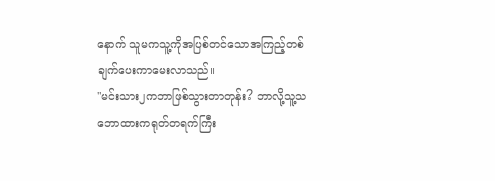နောက် သူမကသူ့ကိုအပြစ်တင်သောအကြည့်တစ်ချက်ပေးကာမေးလာသည်။
"မင်းသား၂ကဘာဖြစ်သွားတာတုန်း? ဘာလို့သူ့သဘောထားကရုတ်တရက်ကြီး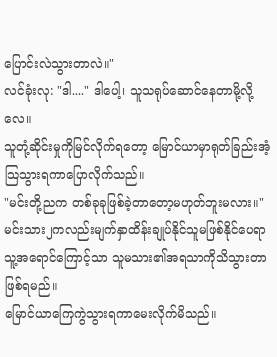ပြောင်းလဲသွားတာလဲ။"
လင်ခုံးလု: "ဒါ...." ဒါပေါ့၊ သူသရုပ်ဆောင်နေတာမို့လို့လေ။
သူတုံ့ဆိုင်းမှုကိုမြင်လိုက်ရတော့ မြောင်ယာမှာရုတ်ခြည်းအံ့သြသွားရကာပြောလိုက်သည်။
"မင်းတို့ညက တစ်ခုခုဖြစ်ခဲ့တာတော့မဟုတ်ဘူးမလား။"
မင်းသား၂ကလည်းမျက်နှာထိန်းချုပ်နိုင်သူမဖြစ်နိုင်ပေရာ သူ့အရောင်ကြောင့်သာ သူမသား၏အရသာကိုသိသွားတာဖြစ်ရမည်။
မြောင်ယာကြေကွဲသွားရကာမေးလိုက်မိသည်။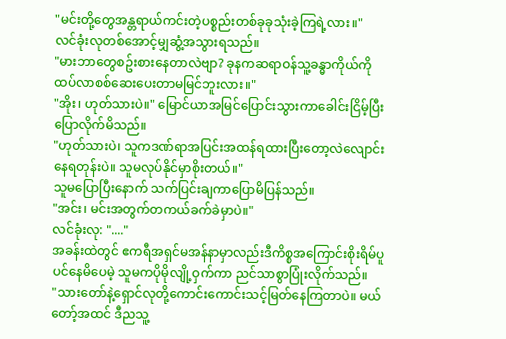"မင်းတို့တွေအန္တရာယ်ကင်းတဲ့ပစ္စည်းတစ်ခုခုသုံးခဲ့ကြရဲ့လား။"
လင်ခုံးလုတစ်အောင့်မျှဆွံ့အသွားရသည်။
"မားဘာတွေစဥ်းစားနေတာလဲဗျာ? ခုနကဆရာဝန်သူ့ခန္ဓာကိုယ်ကိုထပ်လာစစ်ဆေးပေးတာမမြင်ဘူးလား။"
"အိုး၊ ဟုတ်သားပဲ။" မြောင်ယာအမြင်ပြောင်းသွားကာခေါင်းငြိမ့်ပြီးပြောလိုက်မိသည်။
"ဟုတ်သားပဲ၊ သူကဒဏ်ရာအပြင်းအထန်ရထားပြီးတော့လဲလျောင်းနေရတုန်းပဲ။ သူမလုပ်နိုင်မှာစိုးတယ်။"
သူမပြောပြီးနောက် သက်ပြင်းချကာပြောမိပြန်သည်။
"အင်း၊ မင်းအတွက်တကယ်ခက်ခဲမှာပဲ။"
လင်ခုံးလု: "...."
အခန်းထဲတွင် ဧကရီအရှင်မအန်နာမှာလည်းဒီကိစ္စအကြောင်းစိုးရိမ်ပူပင်နေမိပေမဲ့ သူမကပိုမိုလျို့ဝှက်ကာ ညင်သာစွာပြုံးလိုက်သည်။
"သားတော်နဲ့ရှောင်လုတို့ကောင်းကောင်းသင့်မြတ်နေကြတာပဲ။ မယ်တော့်အထင် ဒီညသူ့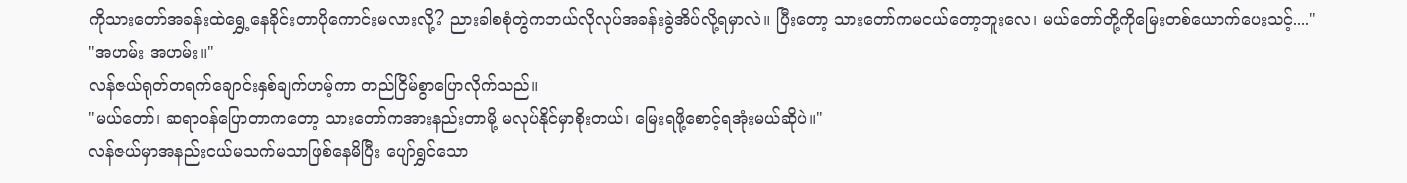ကိုသားတော်အခန်းထဲရွှေ့နေခိုင်းတာပိုကောင်းမလားလို့? ညားခါစစုံတွဲကဘယ်လိုလုပ်အခန်းခွဲအိပ်လို့ရမှာလဲ။ ပြီးတော့ သားတော်ကမငယ်တော့ဘူးလေ၊ မယ်တော်တို့ကိုမြေးတစ်ယောက်ပေးသင့်...."
"အဟမ်း အဟမ်း။"
လန်ဇယ်ရုတ်တရက်ချောင်းနှစ်ချက်ဟမ့်ကာ တည်ငြိမ်စွာပြောလိုက်သည်။
"မယ်တော်၊ ဆရာဝန်ပြောတာကတော့ သားတော်ကအားနည်းတာမို့ မလုပ်နိုင်မှာစိုးတယ်၊ မြေးရဖို့စောင့်ရအုံးမယ်ဆိုပဲ။"
လန်ဇယ်မှာအနည်းငယ်မသက်မသာဖြစ်နေမိပြီး ပျော်ရွှင်သော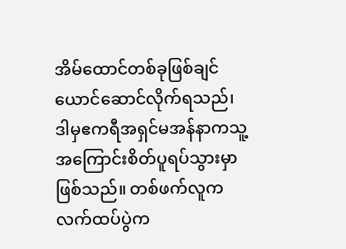အိမ်ထောင်တစ်ခုဖြစ်ချင်ယောင်ဆောင်လိုက်ရသည်၊ ဒါမှဧကရီအရှင်မအန်နာကသူ့အကြောင်းစိတ်ပူရပ်သွားမှာဖြစ်သည်။ တစ်ဖက်လူကလက်ထပ်ပွဲက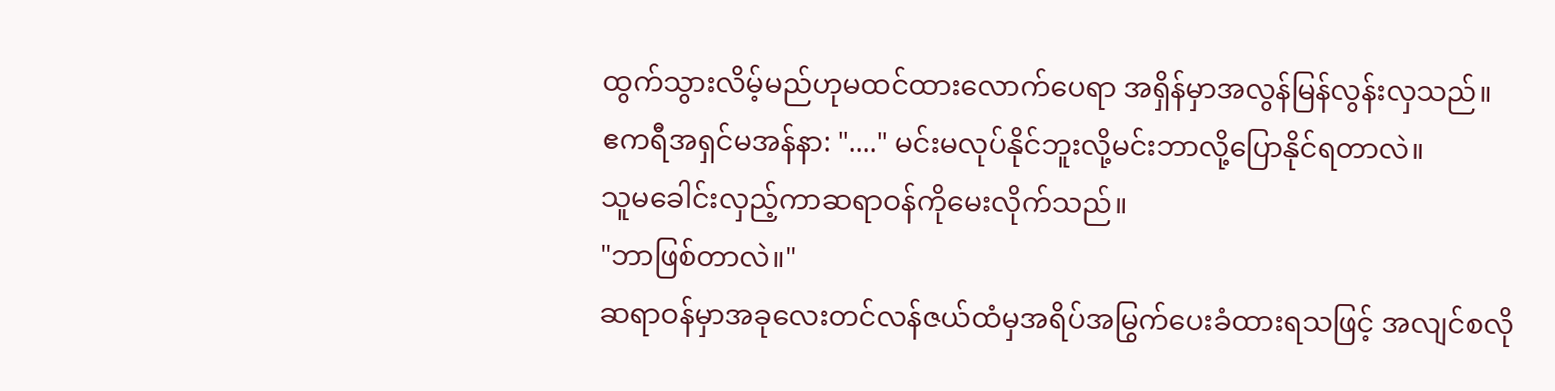ထွက်သွားလိမ့်မည်ဟုမထင်ထားလောက်ပေရာ အရှိန်မှာအလွန်မြန်လွန်းလှသည်။
ဧကရီအရှင်မအန်နာ: "...." မင်းမလုပ်နိုင်ဘူးလို့မင်းဘာလို့ပြောနိုင်ရတာလဲ။
သူမခေါင်းလှည့်ကာဆရာဝန်ကိုမေးလိုက်သည်။
"ဘာဖြစ်တာလဲ။"
ဆရာဝန်မှာအခုလေးတင်လန်ဇယ်ထံမှအရိပ်အမြွက်ပေးခံထားရသဖြင့် အလျင်စလို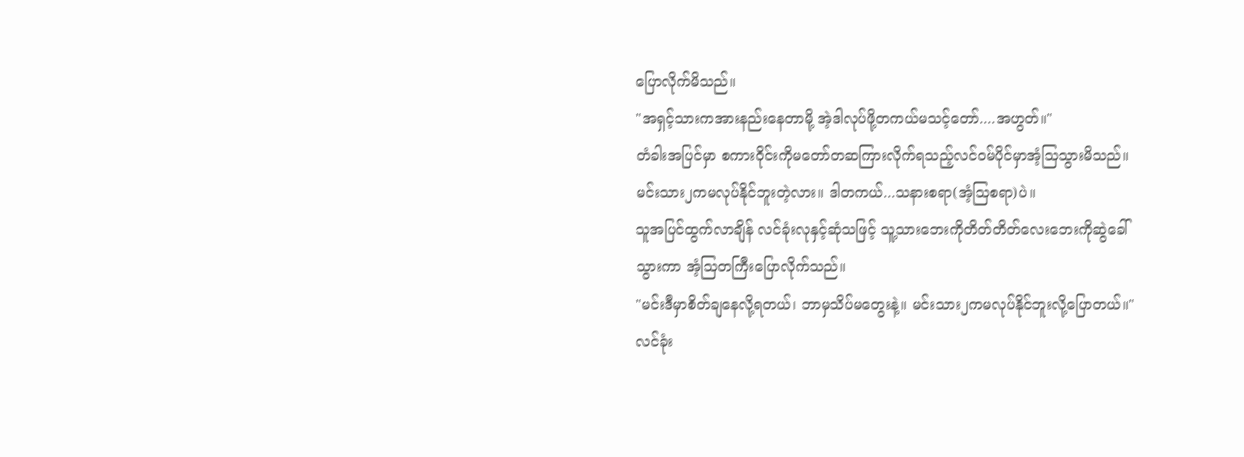ပြောလိုက်မိသည်။
"အရှင့်သားကအားနည်းနေတာမို့ အဲ့ဒါလုပ်ဖို့တကယ်မသင့်တော်....အဟွတ်။"
တံခါးအပြင်မှာ စကားဝိုင်းကိုမတော်တဆကြားလိုက်ရသည့်လင်ဝမ်ပိုင်မှာအံ့သြသွားမိသည်။
မင်းသား၂ကမလုပ်နိုင်ဘူးတဲ့လား။ ဒါတကယ်...သနားစရာ(အံ့သြစရာ)ပဲ။
သူအပြင်ထွက်လာချိန် လင်ခုံးလုနှင့်ဆုံသဖြင့် သူ့သားဘေးကိုတိတ်တိတ်လေးဘေးကိုဆွဲခေါ်သွားကာ အံ့သြတကြီးပြောလိုက်သည်။
"မင်းဒီမှာစိတ်ချနေလို့ရတယ်၊ ဘာမှသိပ်မတွေးနဲ့။ မင်းသား၂ကမလုပ်နိုင်ဘူးလို့ပြောတယ်။"
လင်ခုံး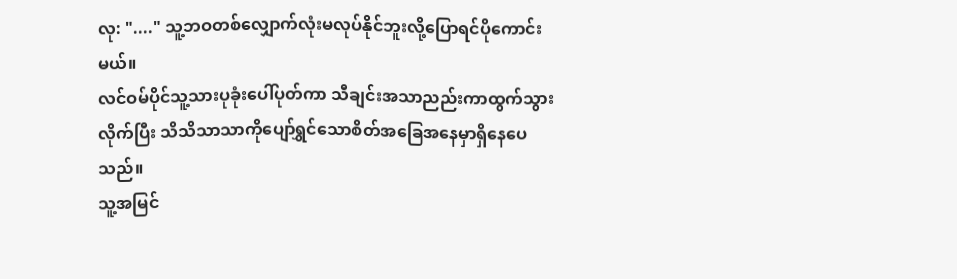လု: "...." သူ့ဘဝတစ်လျှောက်လုံးမလုပ်နိုင်ဘူးလို့ပြောရင်ပိုကောင်းမယ်။
လင်ဝမ်ပိုင်သူ့သားပုခုံးပေါ်ပုတ်ကာ သီချင်းအသာညည်းကာထွက်သွားလိုက်ပြီး သိသိသာသာကိုပျော်ရွှင်သောစိတ်အခြေအနေမှာရှိနေပေသည်။
သူ့အမြင်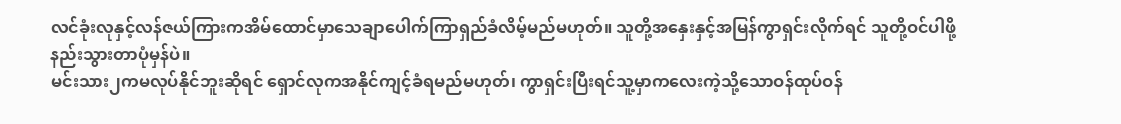လင်ခုံးလုနှင့်လန်ဇယ်ကြားကအိမ်ထောင်မှာသေချာပေါက်ကြာရှည်ခံလိမ့်မည်မဟုတ်။ သူတို့အနှေးနှင့်အမြန်ကွာရှင်းလိုက်ရင် သူတို့ဝင်ပါဖို့နည်းသွားတာပုံမှန်ပဲ။
မင်းသား၂ကမလုပ်နိုင်ဘူးဆိုရင် ရှောင်လုကအနိုင်ကျင့်ခံရမည်မဟုတ်၊ ကွာရှင်းပြီးရင်သူ့မှာကလေးကဲ့သို့သောဝန်ထုပ်ဝန်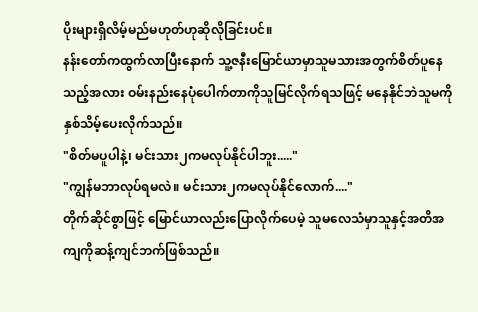ပိုးများရှိလိမ့်မည်မဟုတ်ဟုဆိုလိုခြင်းပင်။
နန်းတော်ကထွက်လာပြီးနောက် သူ့ဇနီးမြောင်ယာမှာသူမသားအတွက်စိတ်ပူနေသည့်အလား ဝမ်းနည်းနေပုံပေါက်တာကိုသူမြင်လိုက်ရသဖြင့် မနေနိုင်ဘဲသူမကိုနှစ်သိမ့်ပေးလိုက်သည်။
"စိတ်မပူပါနဲ့၊ မင်းသား၂ကမလုပ်နိုင်ပါဘူး....."
"ကျွန်မဘာလုပ်ရမလဲ။ မင်းသား၂ကမလုပ်နိုင်လောက်...."
တိုက်ဆိုင်စွာဖြင့် မြောင်ယာလည်းပြောလိုက်ပေမဲ့ သူမလေသံမှာသူနှင့်အတိအကျကိုဆန့်ကျင်ဘက်ဖြစ်သည်။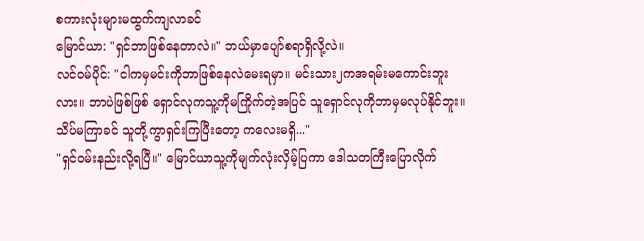စကားလုံးများမထွက်ကျလာခင်
မြောင်ယာ: "ရှင်ဘာဖြစ်နေတာလဲ။" ဘယ်မှာပျော်စရာရှိလို့လဲ။
လင်ဝမ်ပိုင်: "ငါကမှမင်းကိုဘာဖြစ်နေလဲမေးရမှာ။ မင်းသား၂ကအရမ်းမကောင်းဘူးလား။ ဘာပဲဖြစ်ဖြစ် ရှောင်လုကသူ့ကိုမကြိုက်တဲ့အပြင် သူရှောင်လုကိုဘာမှမလုပ်နိုင်ဘူး။ သိပ်မကြာခင် သူတို့ကွာရှင်းကြပြီးတော့ ကလေးမရှိ..."
"ရှင်ဝမ်းနည်းလို့ရပြီ။" မြောင်ယာသူ့ကိုမျက်လုံးလှိမ့်ပြကာ ဒေါသတကြီးပြောလိုက်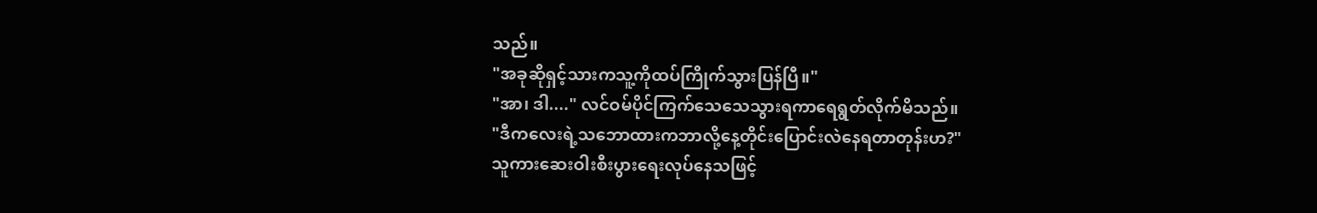သည်။
"အခုဆိုရှင့်သားကသူ့ကိုထပ်ကြိုက်သွားပြန်ပြီ။"
"အာ၊ ဒါ...." လင်ဝမ်ပိုင်ကြက်သေသေသွားရကာရေရွတ်လိုက်မိသည်။
"ဒီကလေးရဲ့သဘောထားကဘာလို့နေ့တိုင်းပြောင်းလဲနေရတာတုန်းဟ?"
သူကားဆေးဝါးစီးပွားရေးလုပ်နေသဖြင့်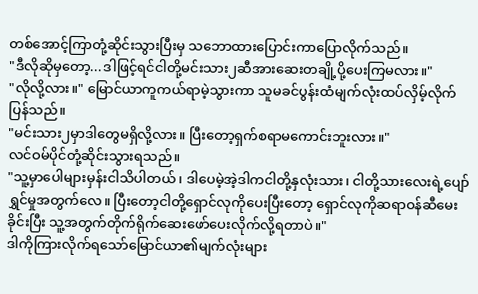တစ်အောင့်ကြာတုံ့ဆိုင်းသွားပြီးမှ သဘောထားပြောင်းကာပြောလိုက်သည်။
"ဒီလိုဆိုမှတော့...ဒါဖြင့်ရင်ငါတို့မင်းသား၂ဆီအားဆေးတချို့ပို့ပေးကြမလား။"
"လိုလို့လား။" မြောင်ယာကူကယ်ရာမဲ့သွားကာ သူမခင်ပွန်းထံမျက်လုံးထပ်လှိမ့်လိုက်ပြန်သည်။
"မင်းသား၂မှာဒါတွေမရှိလို့လား။ ပြီးတော့ရှက်စရာမကောင်းဘူးလား။"
လင်ဝမ်ပိုင်တုံ့ဆိုင်းသွားရသည်။
"သူ့မှာပေါများမှန်းငါသိပါတယ်၊ ဒါပေမဲ့အဲ့ဒါကငါတို့နှလုံးသား၊ ငါတို့သားလေးရဲ့ပျော်ရွှင်မှုအတွက်လေ။ ပြီးတော့ငါတို့ရှောင်လုကိုပေးပြီးတော့ ရှောင်လုကိုဆရာဝန်ဆီမေးခိုင်းပြီး သူ့အတွက်တိုက်ရိုက်ဆေးဖော်ပေးလိုက်လို့ရတာပဲ။"
ဒါကိုကြားလိုက်ရသော်မြောင်ယာ၏မျက်လုံးများ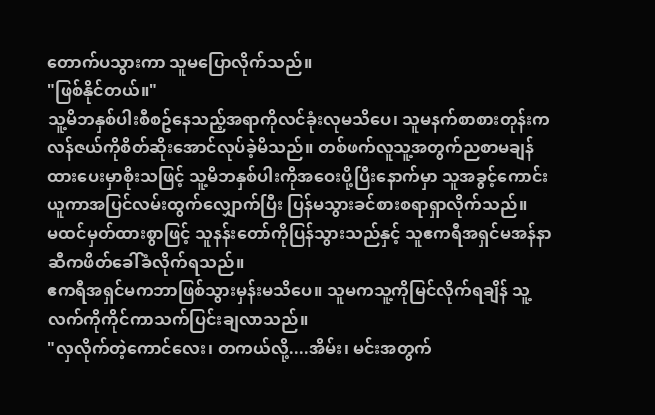တောက်ပသွားကာ သူမပြောလိုက်သည်။
"ဖြစ်နိုင်တယ်။"
သူ့မိဘနှစ်ပါးစီစဥ်နေသည့်အရာကိုလင်ခုံးလုမသိပေ၊ သူမနက်စာစားတုန်းကလန်ဇယ်ကိုစိတ်ဆိုးအောင်လုပ်ခဲ့မိသည်။ တစ်ဖက်လူသူ့အတွက်ညစာမချန်ထားပေးမှာစိုးသဖြင့် သူ့မိဘနှစ်ပါးကိုအဝေးပို့ပြီးနောက်မှာ သူအခွင့်ကောင်းယူကာအပြင်လမ်းထွက်လျှောက်ပြီး ပြန်မသွားခင်စားစရာရှာလိုက်သည်။
မထင်မှတ်ထားစွာဖြင့် သူနန်းတော်ကိုပြန်သွားသည်နှင့် သူဧကရီအရှင်မအန်နာဆီကဖိတ်ခေါ်ခံလိုက်ရသည်။
ဧကရီအရှင်မကဘာဖြစ်သွားမှန်းမသိပေ။ သူမကသူ့ကိုမြင်လိုက်ရချိန် သူ့လက်ကိုကိုင်ကာသက်ပြင်းချလာသည်။
"လှလိုက်တဲ့ကောင်လေး၊ တကယ်လို့....အိမ်း၊ မင်းအတွက်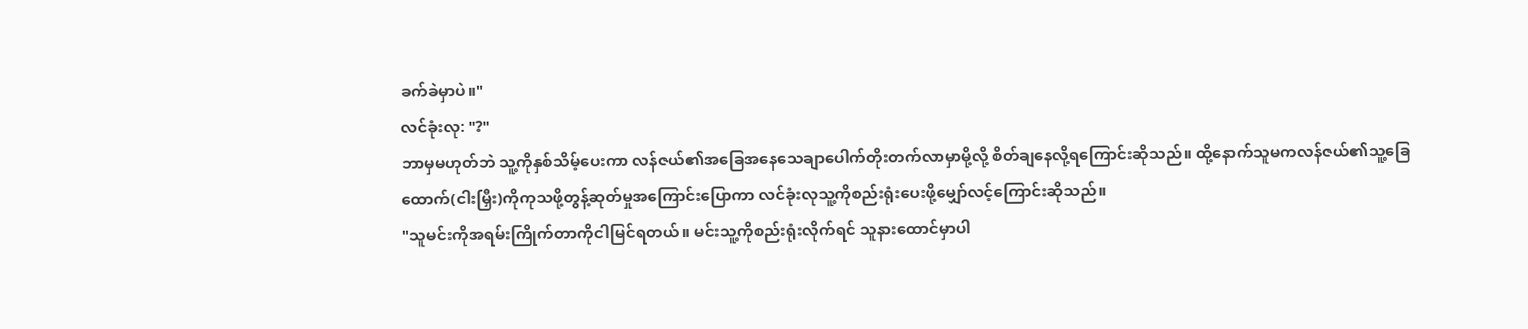ခက်ခဲမှာပဲ။"
လင်ခုံးလု: "?"
ဘာမှမဟုတ်ဘဲ သူ့ကိုနှစ်သိမ့်ပေးကာ လန်ဇယ်၏အခြေအနေသေချာပေါက်တိုးတက်လာမှာမို့လို့ စိတ်ချနေလို့ရကြောင်းဆိုသည်။ ထို့နောက်သူမကလန်ဇယ်၏သူ့ခြေထောက်(ငါးမြှီး)ကိုကုသဖို့တွန့်ဆုတ်မှုအကြောင်းပြောကာ လင်ခုံးလုသူ့ကိုစည်းရုံးပေးဖို့မျှော်လင့်ကြောင်းဆိုသည်။
"သူမင်းကိုအရမ်းကြိုက်တာကိုငါမြင်ရတယ်။ မင်းသူ့ကိုစည်းရုံးလိုက်ရင် သူနားထောင်မှာပါ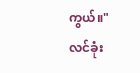ကွယ်။"
လင်ခုံး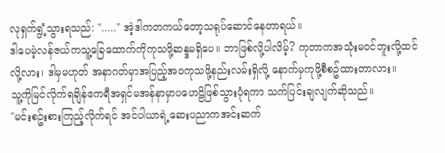လုရှက်ရွံ့သွားရသည်: "....." အဲ့ဒါကတကယ်တော့သရုပ်ဆောင်နေတာရယ်။
ဒါပေမဲ့လန်ဇယ်ကသူ့ခြေထောက်ကိုကုသဖို့ဆန္ဒမရှိပေ။ ဘာဖြစ်လို့ပါလိမ့်? ကုတာကအသုံးမဝင်ဘူးလို့ထင်လို့လား၊ ဒါမှမဟုတ် အနာဂတ်မှာအပြည့်အဝကုသဖို့နည်းလမ်းရှိလို့ နောက်မှကုဖို့စီစဥ်ထားတာလား။
သူ့ကိုမြင်လိုက်ရချိန်ဧကရီအရှင်မအန်နာမှာပဟေဠိဖြစ်သွားပုံရကာ သက်ပြင်းချလျက်ဆိုသည်။
"မင်းစဥ်းစားကြည့်လိုက်ရင် အင်ပါယာရဲ့ဆေးပညာကအင်းဆက်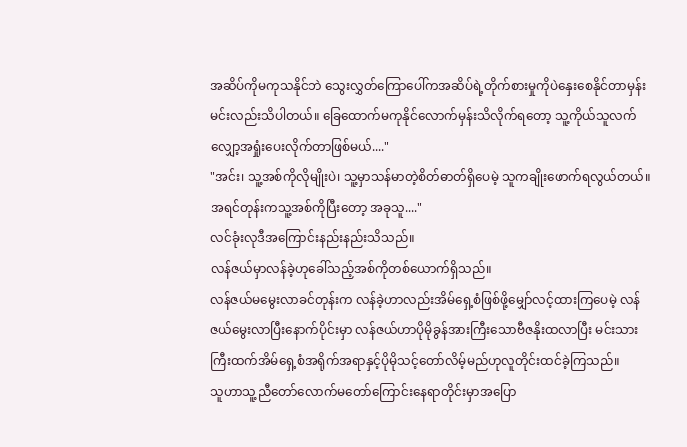အဆိပ်ကိုမကုသနိုင်ဘဲ သွေးလွှတ်ကြောပေါ်ကအဆိပ်ရဲ့တိုက်စားမှုကိုပဲနှေးစေနိုင်တာမှန်းမင်းလည်းသိပါတယ်။ ခြေထောက်မကုနိုင်လောက်မှန်းသိလိုက်ရတော့ သူ့ကိုယ်သူလက်လျှော့အရှုံးပေးလိုက်တာဖြစ်မယ်...."
"အင်း၊ သူ့အစ်ကိုလိုမျိုးပဲ၊ သူ့မှာသန်မာတဲ့စိတ်ဓာတ်ရှိပေမဲ့ သူကချိုးဖောက်ရလွယ်တယ်။ အရင်တုန်းကသူ့အစ်ကိုပြီးတော့ အခုသူ...."
လင်ခုံးလုဒီအကြောင်းနည်းနည်းသိသည်။
လန်ဇယ်မှာလန်ခဲ့ဟုခေါ်သည့်အစ်ကိုတစ်ယောက်ရှိသည်။
လန်ဇယ်မမွေးလာခင်တုန်းက လန်ခဲ့ဟာလည်းအိမ်ရှေ့စံဖြစ်ဖို့မျှော်လင့်ထားကြပေမဲ့ လန်ဇယ်မွေးလာပြီးနောက်ပိုင်းမှာ လန်ဇယ်ဟာပိုမိုခွန်အားကြီးသောဗီဇနိုးထလာပြီး မင်းသားကြီးထက်အိမ်ရှေ့စံအရိုက်အရာနှင့်ပိုမိုသင့်တော်လိမ့်မည်ဟုလူတိုင်းထင်ခဲ့ကြသည်။
သူဟာသူ့ညီတော်လောက်မတော်ကြောင်းနေရာတိုင်းမှာအပြော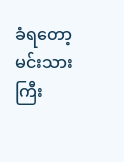ခံရတော့ မင်းသားကြီး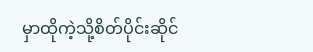မှာထိုကဲ့သို့စိတ်ပိုင်းဆိုင်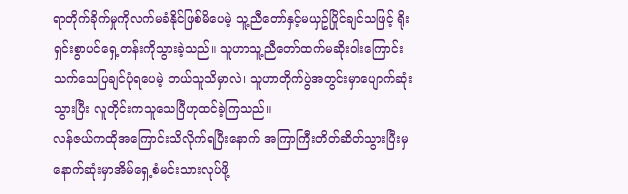ရာတိုက်ခိုက်မှုကိုလက်မခံနိုင်ဖြစ်မိပေမဲ့ သူ့ညီတော်နှင့်မယှဥ်ပြိုင်ချင်သဖြင့် ရိုးရှင်းစွာပင်ရှေ့တန်းကိုသွားခဲ့သည်။ သူဟာသူ့ညီတော်ထက်မဆိုးဝါးကြောင်းသက်သေပြချင်ပုံရပေမဲ့ ဘယ်သူသိမှာလဲ၊ သူဟာတိုက်ပွဲအတွင်းမှာပျောက်ဆုံးသွားပြီး လူတိုင်းကသူသေပြီဟုထင်ခဲ့ကြသည်။
လန်ဇယ်ကထိုအကြောင်းသိလိုက်ရပြီးနောက် အကြာကြီးတိတ်ဆိတ်သွားပြီးမှ နောက်ဆုံးမှာအိမ်ရှေ့စံမင်းသားလုပ်ဖို့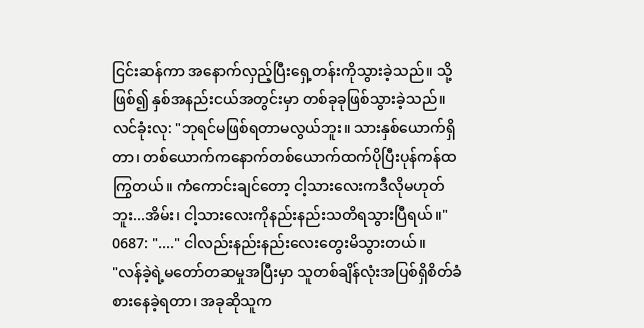ငြင်းဆန်ကာ အနောက်လှည့်ပြီးရှေ့တန်းကိုသွားခဲ့သည်။ သို့ဖြစ်၍ နှစ်အနည်းငယ်အတွင်းမှာ တစ်ခုခုဖြစ်သွားခဲ့သည်။
လင်ခုံးလု: "ဘုရင်မဖြစ်ရတာမလွယ်ဘူး။ သားနှစ်ယောက်ရှိတာ၊ တစ်ယောက်ကနောက်တစ်ယောက်ထက်ပိုပြီးပုန်ကန်ထကြွတယ်။ ကံကောင်းချင်တော့ ငါ့သားလေးကဒီလိုမဟုတ်ဘူး...အိမ်း၊ ငါ့သားလေးကိုနည်းနည်းသတိရသွားပြီရယ်။"
0687: "...." ငါလည်းနည်းနည်းလေးတွေးမိသွားတယ်။
"လန်ခဲ့ရဲ့မတော်တဆမှုအပြီးမှာ သူတစ်ချိန်လုံးအပြစ်ရှိစိတ်ခံစားနေခဲ့ရတာ၊ အခုဆိုသူက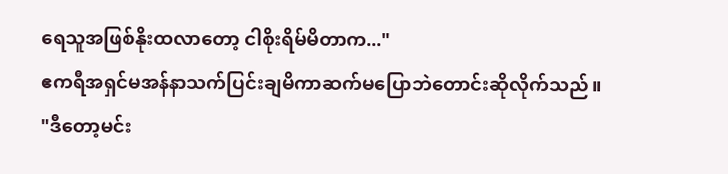ရေသူအဖြစ်နိုးထလာတော့ ငါစိုးရိမ်မိတာက..."
ဧကရီအရှင်မအန်နာသက်ပြင်းချမိကာဆက်မပြောဘဲတောင်းဆိုလိုက်သည်။
"ဒီတော့မင်း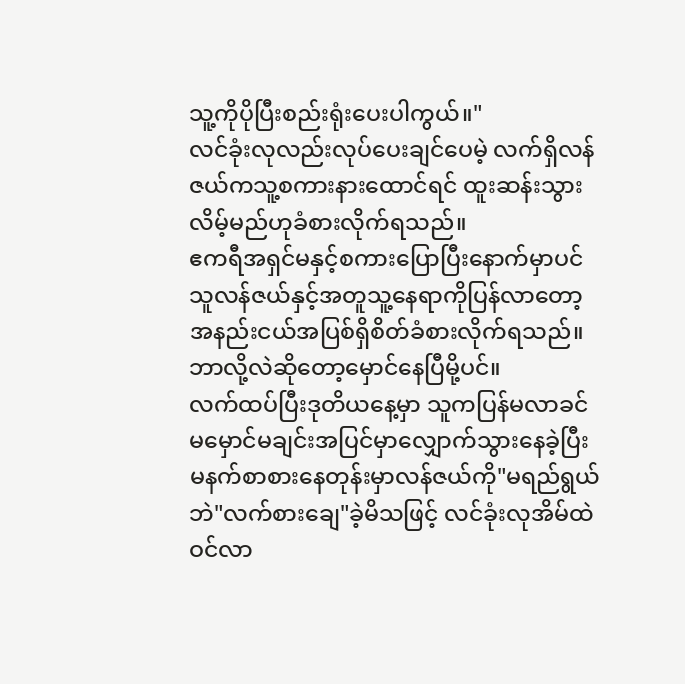သူ့ကိုပိုပြီးစည်းရုံးပေးပါကွယ်။"
လင်ခုံးလုလည်းလုပ်ပေးချင်ပေမဲ့ လက်ရှိလန်ဇယ်ကသူ့စကားနားထောင်ရင် ထူးဆန်းသွားလိမ့်မည်ဟုခံစားလိုက်ရသည်။
ဧကရီအရှင်မနှင့်စကားပြောပြီးနောက်မှာပင် သူလန်ဇယ်နှင့်အတူသူ့နေရာကိုပြန်လာတော့ အနည်းငယ်အပြစ်ရှိစိတ်ခံစားလိုက်ရသည်။
ဘာလို့လဲဆိုတော့မှောင်နေပြီမို့ပင်။
လက်ထပ်ပြီးဒုတိယနေ့မှာ သူကပြန်မလာခင်မမှောင်မချင်းအပြင်မှာလျှောက်သွားနေခဲ့ပြီး မနက်စာစားနေတုန်းမှာလန်ဇယ်ကို"မရည်ရွယ်ဘဲ"လက်စားချေ"ခဲ့မိသဖြင့် လင်ခုံးလုအိမ်ထဲဝင်လာ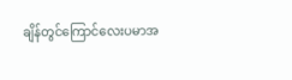ချိန်တွင်ကြောင်လေးပမာအ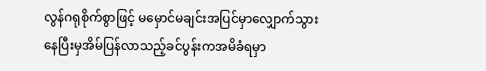လွန်ဂရုစိုက်စွာဖြင့် မမှောင်မချင်းအပြင်မှာလျှောက်သွားနေပြီးမှအိမ်ပြန်လာသည့်ခင်ပွန်းကအမိခံရမှာ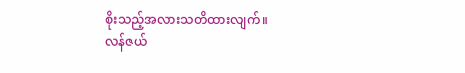စိုးသည့်အလားသတိထားလျက်။
လန်ဇယ်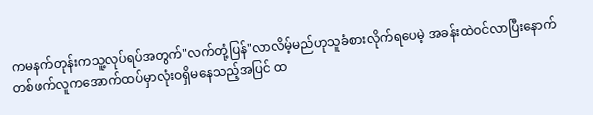ကမနက်တုန်းကသူ့လုပ်ရပ်အတွက်"လက်တုံ့ပြန်"လာလိမ့်မည်ဟုသူခံစားလိုက်ရပေမဲ့ အခန်းထဲဝင်လာပြီးနောက် တစ်ဖက်လူကအောက်ထပ်မှာလုံးဝရှိမနေသည့်အပြင် ထ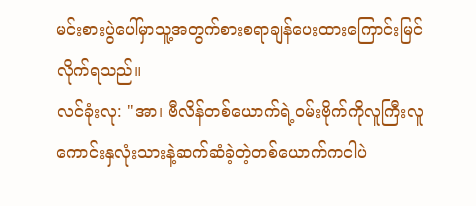မင်းစားပွဲပေါ်မှာသူ့အတွက်စားစရာချန်ပေးထားကြောင်းမြင်လိုက်ရသည်။
လင်ခုံးလု: "အာ၊ ဗီလိန်တစ်ယောက်ရဲ့ဝမ်းဗိုက်ကိုလူကြီးလူကောင်းနှလုံးသားနဲ့ဆက်ဆံခဲ့တဲ့တစ်ယောက်ကငါပဲ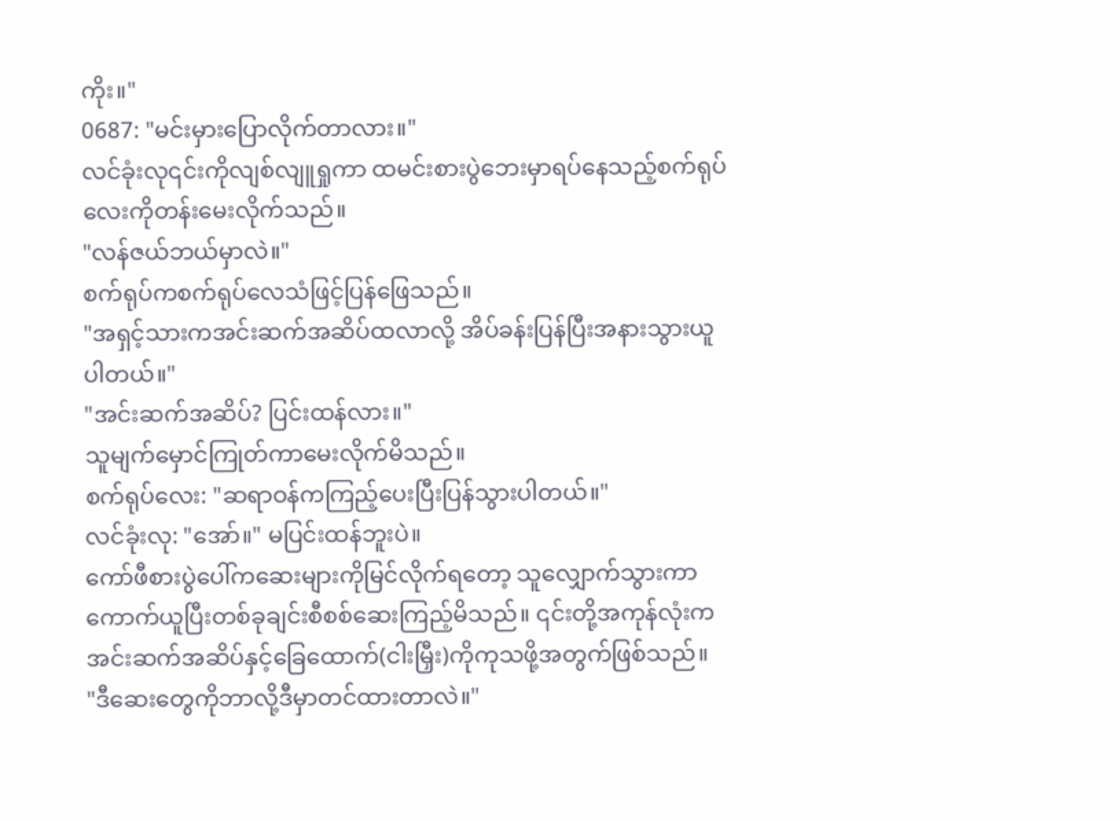ကိုး။"
0687: "မင်းမှားပြောလိုက်တာလား။"
လင်ခုံးလု၎င်းကိုလျစ်လျူရှုကာ ထမင်းစားပွဲဘေးမှာရပ်နေသည့်စက်ရုပ်လေးကိုတန်းမေးလိုက်သည်။
"လန်ဇယ်ဘယ်မှာလဲ။"
စက်ရုပ်ကစက်ရုပ်လေသံဖြင့်ပြန်ဖြေသည်။
"အရှင့်သားကအင်းဆက်အဆိပ်ထလာလို့ အိပ်ခန်းပြန်ပြီးအနားသွားယူပါတယ်။"
"အင်းဆက်အဆိပ်? ပြင်းထန်လား။"
သူမျက်မှောင်ကြုတ်ကာမေးလိုက်မိသည်။
စက်ရုပ်လေး: "ဆရာဝန်ကကြည့်ပေးပြီးပြန်သွားပါတယ်။"
လင်ခုံးလု: "အော်။" မပြင်းထန်ဘူးပဲ။
ကော်ဖီစားပွဲပေါ်ကဆေးများကိုမြင်လိုက်ရတော့ သူလျှောက်သွားကာကောက်ယူပြီးတစ်ခုချင်းစီစစ်ဆေးကြည့်မိသည်။ ၎င်းတို့အကုန်လုံးကအင်းဆက်အဆိပ်နှင့်ခြေထောက်(ငါးမြှီး)ကိုကုသဖို့အတွက်ဖြစ်သည်။
"ဒီဆေးတွေကိုဘာလို့ဒီမှာတင်ထားတာလဲ။"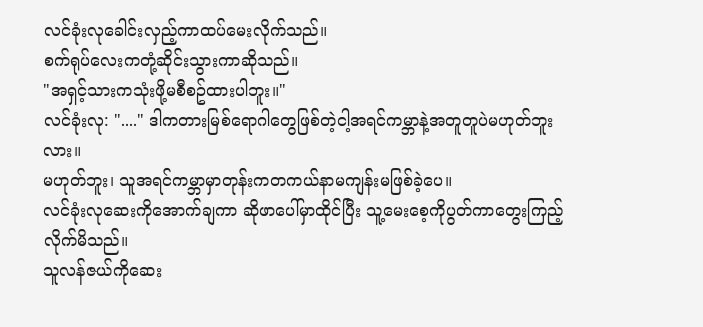လင်ခုံးလုခေါင်းလှည့်ကာထပ်မေးလိုက်သည်။
စက်ရုပ်လေးကတုံ့ဆိုင်းသွားကာဆိုသည်။
"အရှင့်သားကသုံးဖို့မစီစဥ်ထားပါဘူး။"
လင်ခုံးလု: "...." ဒါကတားမြစ်ရောဂါတွေဖြစ်တဲ့ငါ့အရင်ကမ္ဘာနဲ့အတူတူပဲမဟုတ်ဘူးလား။
မဟုတ်ဘူး၊ သူအရင်ကမ္ဘာမှာတုန်းကတကယ်နာမကျန်းမဖြစ်ခဲ့ပေ။
လင်ခုံးလုဆေးကိုအောက်ချကာ ဆိုဖာပေါ်မှာထိုင်ပြီး သူ့မေးစေ့ကိုပွတ်ကာတွေးကြည့်လိုက်မိသည်။
သူလန်ဇယ်ကိုဆေး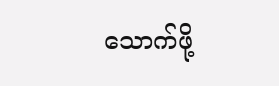သောက်ဖို့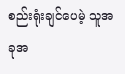စည်းရုံးချင်ပေမဲ့ သူအခုအ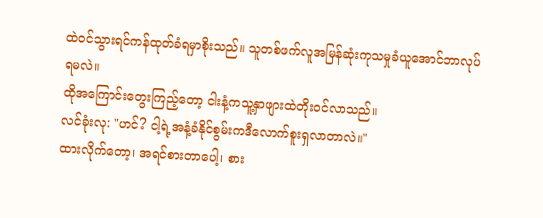ထဲဝင်သွားရင်ကန်ထုတ်ခံရမှာစိုးသည်။ သူတစ်ဖက်လူအမြန်ဆုံးကုသမှုခံယူအောင်ဘာလုပ်ရမလဲ။
ထိုအကြောင်းတွေးကြည့်တော့ ငါးနံ့ကသူ့နှာဖျားထဲတိုးဝင်လာသည်။
လင်ခုံးလု: "ဟင်? ငါ့ရဲ့အနံ့ခံနိုင်စွမ်းကဒီလောက်စူးရှလာတာလဲ။"
ထားလိုက်တော့၊ အရင်စားတာပေါ့၊ စား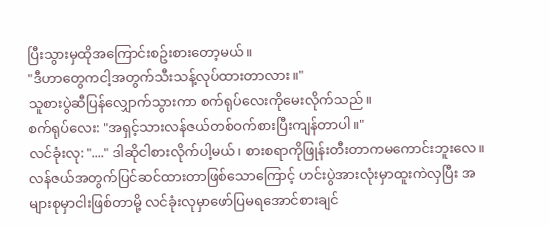ပြီးသွားမှထိုအကြောင်းစဥ်းစားတော့မယ်။
"ဒီဟာတွေကငါ့အတွက်သီးသန့်လုပ်ထားတာလား။"
သူစားပွဲဆီပြန်လျှောက်သွားကာ စက်ရုပ်လေးကိုမေးလိုက်သည်။
စက်ရုပ်လေး: "အရှင့်သားလန်ဇယ်တစ်ဝက်စားပြီးကျန်တာပါ။"
လင်ခုံးလု: "...." ဒါဆိုငါစားလိုက်ပါ့မယ်၊ စားစရာကိုဖြုန်းတီးတာကမကောင်းဘူးလေ။
လန်ဇယ်အတွက်ပြင်ဆင်ထားတာဖြစ်သောကြောင့် ဟင်းပွဲအားလုံးမှာထူးကဲလှပြီး အများစုမှာငါးဖြစ်တာမို့ လင်ခုံးလုမှာဖော်ပြမရအောင်စားချင်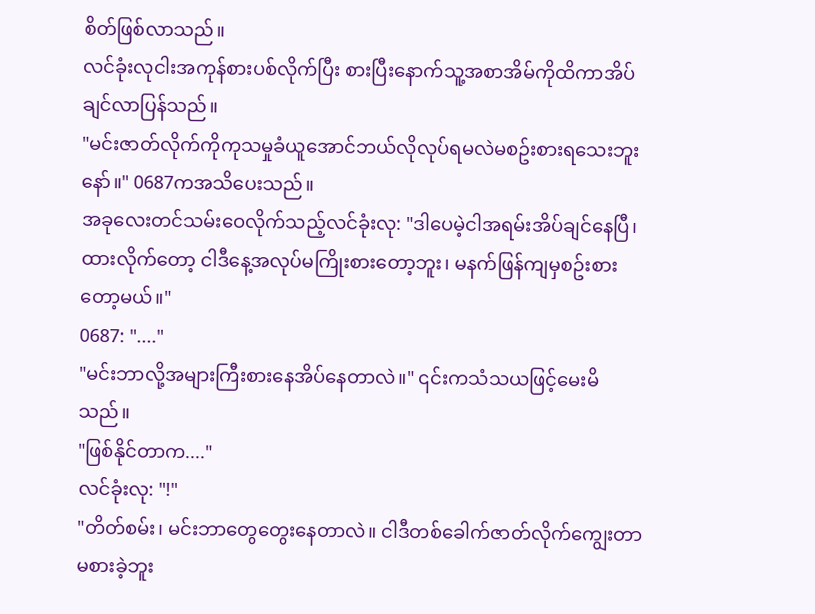စိတ်ဖြစ်လာသည်။
လင်ခုံးလုငါးအကုန်စားပစ်လိုက်ပြီး စားပြီးနောက်သူ့အစာအိမ်ကိုထိကာအိပ်ချင်လာပြန်သည်။
"မင်းဇာတ်လိုက်ကိုကုသမှုခံယူအောင်ဘယ်လိုလုပ်ရမလဲမစဥ်းစားရသေးဘူးနော်။" 0687ကအသိပေးသည်။
အခုလေးတင်သမ်းဝေလိုက်သည့်လင်ခုံးလု: "ဒါပေမဲ့ငါအရမ်းအိပ်ချင်နေပြီ၊ ထားလိုက်တော့ ငါဒီနေ့အလုပ်မကြိုးစားတော့ဘူး၊ မနက်ဖြန်ကျမှစဥ်းစားတော့မယ်။"
0687: "...."
"မင်းဘာလို့အများကြီးစားနေအိပ်နေတာလဲ။" ၎င်းကသံသယဖြင့်မေးမိသည်။
"ဖြစ်နိုင်တာက...."
လင်ခုံးလု: "!"
"တိတ်စမ်း၊ မင်းဘာတွေတွေးနေတာလဲ။ ငါဒီတစ်ခေါက်ဇာတ်လိုက်ကျွေးတာမစားခဲ့ဘူး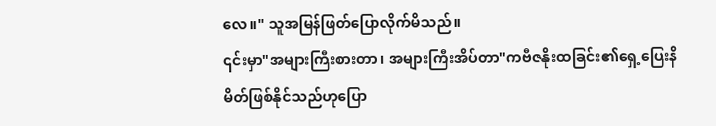လေ။" သူအမြန်ဖြတ်ပြောလိုက်မိသည်။
၎င်းမှာ"အများကြီးစားတာ၊ အများကြီးအိပ်တာ"ကဗီဇနိုးထခြင်း၏ရှေ့ပြေးနိမိတ်ဖြစ်နိုင်သည်ဟုပြော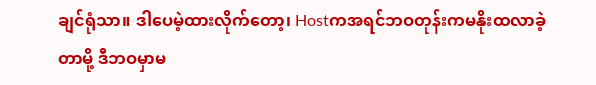ချင်ရုံသာ။ ဒါပေမဲ့ထားလိုက်တော့၊ Hostကအရင်ဘဝတုန်းကမနိုးထလာခဲ့တာမို့ ဒီဘဝမှာမ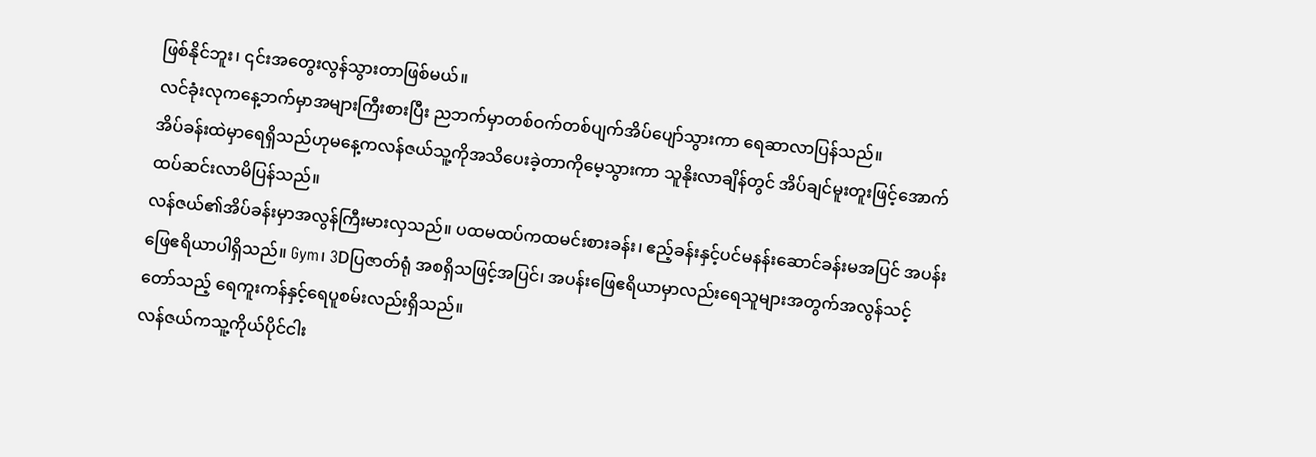ဖြစ်နိုင်ဘူး၊ ၎င်းအတွေးလွန်သွားတာဖြစ်မယ်။
လင်ခုံးလုကနေ့ဘက်မှာအများကြီးစားပြီး ညဘက်မှာတစ်ဝက်တစ်ပျက်အိပ်ပျော်သွားကာ ရေဆာလာပြန်သည်။
အိပ်ခန်းထဲမှာရေရှိသည်ဟုမနေ့ကလန်ဇယ်သူ့ကိုအသိပေးခဲ့တာကိုမေ့သွားကာ သူနိုးလာချိန်တွင် အိပ်ချင်မူးတူးဖြင့်အောက်ထပ်ဆင်းလာမိပြန်သည်။
လန်ဇယ်၏အိပ်ခန်းမှာအလွန်ကြီးမားလှသည်။ ပထမထပ်ကထမင်းစားခန်း၊ ဧည့်ခန်းနှင့်ပင်မနန်းဆောင်ခန်းမအပြင် အပန်းဖြေဧရိယာပါရှိသည်။ Gym၊ 3Dပြဇာတ်ရုံ အစရှိသဖြင့်အပြင်၊ အပန်းဖြေဧရိယာမှာလည်းရေသူများအတွက်အလွန်သင့်တော်သည့် ရေကူးကန်နှင့်ရေပူစမ်းလည်းရှိသည်။
လန်ဇယ်ကသူ့ကိုယ်ပိုင်ငါး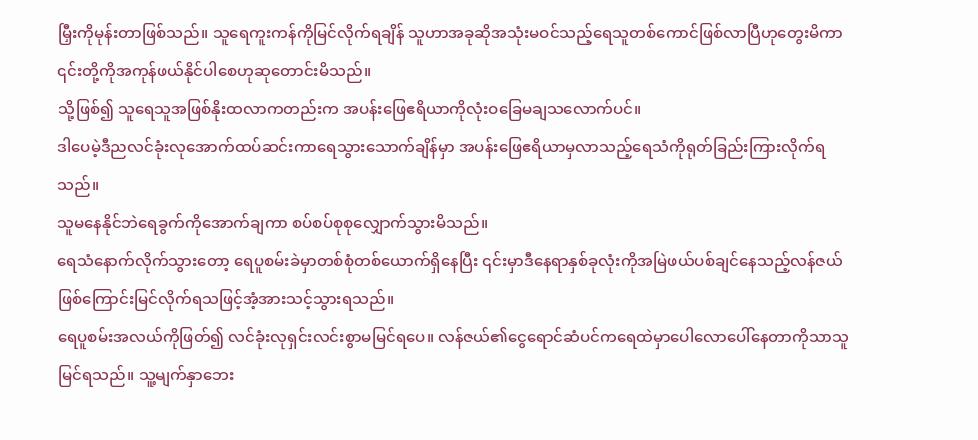မြှီးကိုမုန်းတာဖြစ်သည်။ သူရေကူးကန်ကိုမြင်လိုက်ရချိန် သူဟာအခုဆိုအသုံးမဝင်သည့်ရေသူတစ်ကောင်ဖြစ်လာပြီဟုတွေးမိကာ ၎င်းတို့ကိုအကုန်ဖယ်နိုင်ပါစေဟုဆုတောင်းမိသည်။
သို့ဖြစ်၍ သူရေသူအဖြစ်နိုးထလာကတည်းက အပန်းဖြေဧရိယာကိုလုံးဝခြေမချသလောက်ပင်။
ဒါပေမဲ့ဒီညလင်ခုံးလုအောက်ထပ်ဆင်းကာရေသွားသောက်ချိန်မှာ အပန်းဖြေဧရိယာမှလာသည့်ရေသံကိုရုတ်ခြည်းကြားလိုက်ရသည်။
သူမနေနိုင်ဘဲရေခွက်ကိုအောက်ချကာ စပ်စပ်စုစုလျှောက်သွားမိသည်။
ရေသံနောက်လိုက်သွားတော့ ရေပူစမ်းခဲမှာတစ်စုံတစ်ယောက်ရှိနေပြီး ၎င်းမှာဒီနေရာနှစ်ခုလုံးကိုအမြဲဖယ်ပစ်ချင်နေသည့်လန်ဇယ်ဖြစ်ကြောင်းမြင်လိုက်ရသဖြင့်အံ့အားသင့်သွားရသည်။
ရေပူစမ်းအလယ်ကိုဖြတ်၍ လင်ခုံးလုရှင်းလင်းစွာမမြင်ရပေ။ လန်ဇယ်၏ငွေရောင်ဆံပင်ကရေထဲမှာပေါလောပေါ်နေတာကိုသာသူမြင်ရသည်။ သူ့မျက်နှာဘေး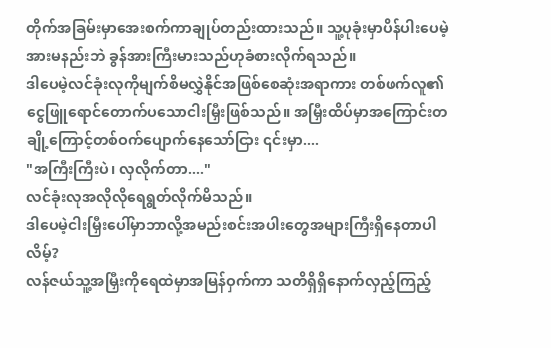တိုက်အခြမ်းမှာအေးစက်ကာချုပ်တည်းထားသည်။ သူ့ပုခုံးမှာပိန်ပါးပေမဲ့ အားမနည်းဘဲ ခွန်အားကြီးမားသည်ဟုခံစားလိုက်ရသည်။
ဒါပေမဲ့လင်ခုံးလုကိုမျက်စိမလွှဲနိုင်အဖြစ်စေဆုံးအရာကား တစ်ဖက်လူ၏ငွေဖြူရောင်တောက်ပသောငါးမြှီးဖြစ်သည်။ အမြှီးထိပ်မှာအကြောင်းတချို့ကြောင့်တစ်ဝက်ပျောက်နေသော်ငြား ၎င်းမှာ....
"အကြီးကြီးပဲ၊ လှလိုက်တာ...."
လင်ခုံးလုအလိုလိုရေရွတ်လိုက်မိသည်။
ဒါပေမဲ့ငါးမြှီးပေါ်မှာဘာလို့အမည်းစင်းအပါးတွေအများကြီးရှိနေတာပါလိမ့်?
လန်ဇယ်သူ့အမြှီးကိုရေထဲမှာအမြန်ဝှက်ကာ သတိရှိရှိနောက်လှည့်ကြည့်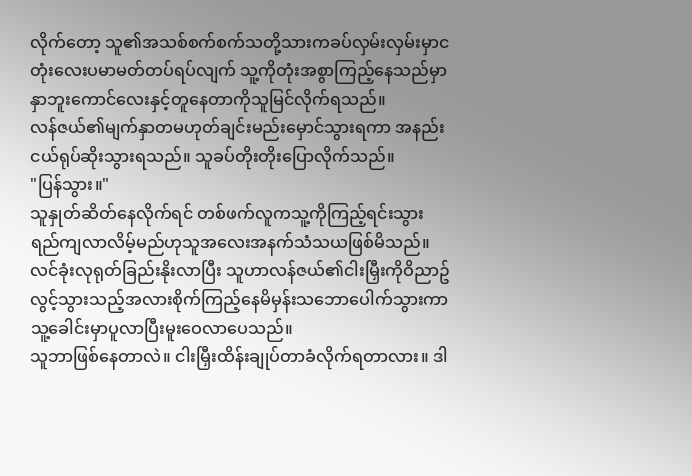လိုက်တော့ သူ၏အသစ်စက်စက်သတို့သားကခပ်လှမ်းလှမ်းမှာငတုံးလေးပမာမတ်တပ်ရပ်လျက် သူ့ကိုတုံးအစွာကြည့်နေသည်မှာ နှာဘူးကောင်လေးနှင့်တူနေတာကိုသူမြင်လိုက်ရသည်။
လန်ဇယ်၏မျက်နှာတမဟုတ်ချင်းမည်းမှောင်သွားရကာ အနည်းငယ်ရုပ်ဆိုးသွားရသည်။ သူခပ်တိုးတိုးပြောလိုက်သည်။
"ပြန်သွား။"
သူနှုတ်ဆိတ်နေလိုက်ရင် တစ်ဖက်လူကသူ့ကိုကြည့်ရင်းသွားရည်ကျလာလိမ့်မည်ဟုသူအလေးအနက်သံသယဖြစ်မိသည်။
လင်ခုံးလုရုတ်ခြည်းနိုးလာပြီး သူဟာလန်ဇယ်၏ငါးမြှီးကိုဝိညာဥ်လွင့်သွားသည့်အလားစိုက်ကြည့်နေမိမှန်းသဘောပေါက်သွားကာ သူ့ခေါင်းမှာပူလာပြီးမူးဝေလာပေသည်။
သူဘာဖြစ်နေတာလဲ။ ငါးမြှီးထိန်းချုပ်တာခံလိုက်ရတာလား။ ဒါ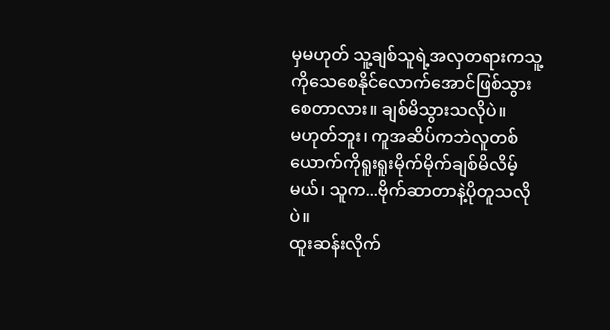မှမဟုတ် သူ့ချစ်သူရဲ့အလှတရားကသူ့ကိုသေစေနိုင်လောက်အောင်ဖြစ်သွားစေတာလား။ ချစ်မိသွားသလိုပဲ။
မဟုတ်ဘူး၊ ကူအဆိပ်ကဘဲလူတစ်ယောက်ကိုရူးရူးမိုက်မိုက်ချစ်မိလိမ့်မယ်၊ သူက...ဗိုက်ဆာတာနဲ့ပိုတူသလိုပဲ။
ထူးဆန်းလိုက်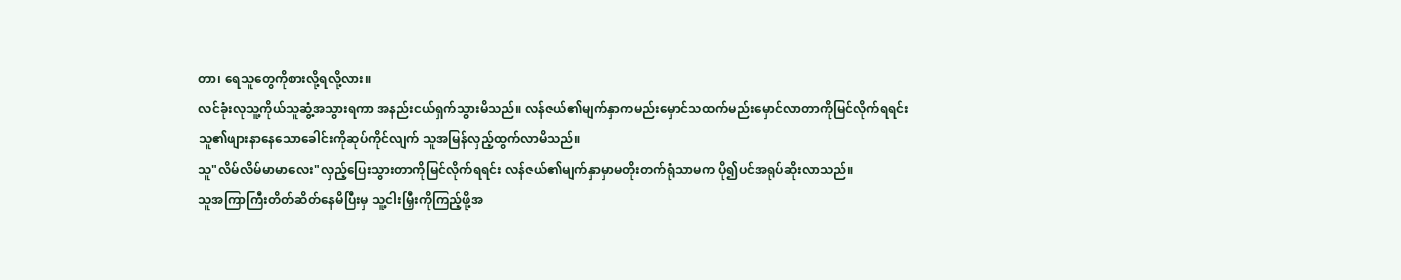တာ၊ ရေသူတွေကိုစားလို့ရလို့လား။
လင်ခုံးလုသူ့ကိုယ်သူဆွံ့အသွားရကာ အနည်းငယ်ရှက်သွားမိသည်။ လန်ဇယ်၏မျက်နှာကမည်းမှောင်သထက်မည်းမှောင်လာတာကိုမြင်လိုက်ရရင်း သူ၏ဖျားနာနေသောခေါင်းကိုဆုပ်ကိုင်လျက် သူအမြန်လှည့်ထွက်လာမိသည်။
သူ"လိမ်လိမ်မာမာလေး"လှည့်ပြေးသွားတာကိုမြင်လိုက်ရရင်း လန်ဇယ်၏မျက်နှာမှာမတိုးတက်ရုံသာမက ပို၍ပင်အရုပ်ဆိုးလာသည်။
သူအကြာကြီးတိတ်ဆိတ်နေမိပြီးမှ သူ့ငါးမြှီးကိုကြည့်ဖို့အ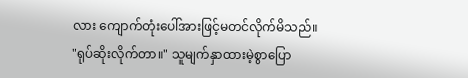လား ကျောက်တုံးပေါ်အားဖြင့်မတင်လိုက်မိသည်။
"ရုပ်ဆိုးလိုက်တာ။" သူမျက်နှာထားမဲ့စွာပြော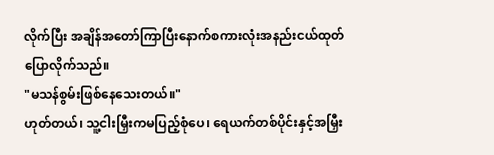လိုက်ပြီး အချိန်အတော်ကြာပြီးနောက်စကားလုံးအနည်းငယ်ထုတ်ပြောလိုက်သည်။
"မသန်စွမ်းဖြစ်နေသေးတယ်။"
ဟုတ်တယ်၊ သူ့ငါးမြှီးကမပြည့်စုံပေ၊ ရေယက်တစ်ပိုင်းနှင့်အမြှီး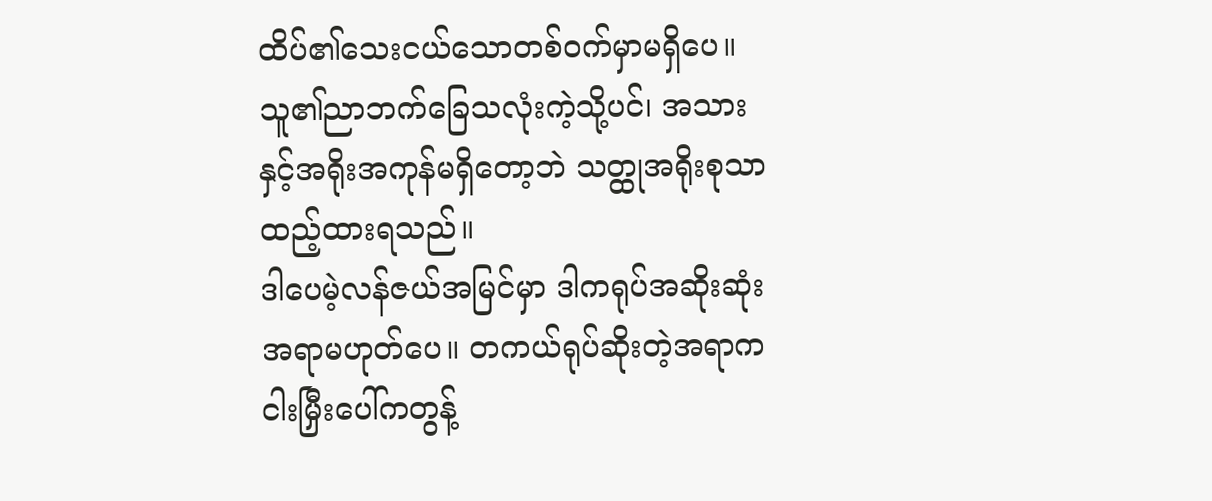ထိပ်၏သေးငယ်သောတစ်ဝက်မှာမရှိပေ။ သူ၏ညာဘက်ခြေသလုံးကဲ့သို့ပင်၊ အသားနှင့်အရိုးအကုန်မရှိတော့ဘဲ သတ္ထုအရိုးစုသာထည့်ထားရသည်။
ဒါပေမဲ့လန်ဇယ်အမြင်မှာ ဒါကရုပ်အဆိုးဆုံးအရာမဟုတ်ပေ။ တကယ်ရုပ်ဆိုးတဲ့အရာကငါးမြှီးပေါ်ကတွန့်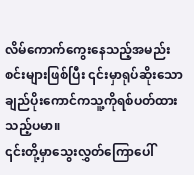လိမ်ကောက်ကွေးနေသည့်အမည်းစင်းများဖြစ်ပြီး ၎င်းမှာရုပ်ဆိုးသောချည်ပိုးကောင်ကသူ့ကိုရစ်ပတ်ထားသည့်ပမာ။
၎င်းတို့မှာသွေးလွှတ်ကြောပေါ်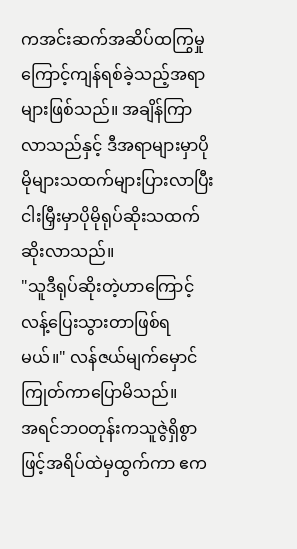ကအင်းဆက်အဆိပ်ထကြွမှုကြောင့်ကျန်ရစ်ခဲ့သည့်အရာများဖြစ်သည်။ အချိန်ကြာလာသည်နှင့် ဒီအရာများမှာပိုမိုများသထက်များပြားလာပြီး ငါးမြှီးမှာပိုမိုရုပ်ဆိုးသထက်ဆိုးလာသည်။
"သူဒီရုပ်ဆိုးတဲ့ဟာကြောင့်လန့်ပြေးသွားတာဖြစ်ရမယ်။" လန်ဇယ်မျက်မှောင်ကြုတ်ကာပြောမိသည်။
အရင်ဘဝတုန်းကသူဇွဲရှိစွာဖြင့်အရိပ်ထဲမှထွက်ကာ ဧက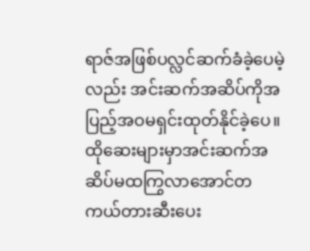ရာဇ်အဖြစ်ပလ္လင်ဆက်ခံခဲ့ပေမဲ့လည်း အင်းဆက်အဆိပ်ကိုအပြည့်အဝမရှင်းထုတ်နိုင်ခဲ့ပေ။ ထိုဆေးများမှာအင်းဆက်အဆိပ်မထကြွလာအောင်တကယ်တားဆီးပေး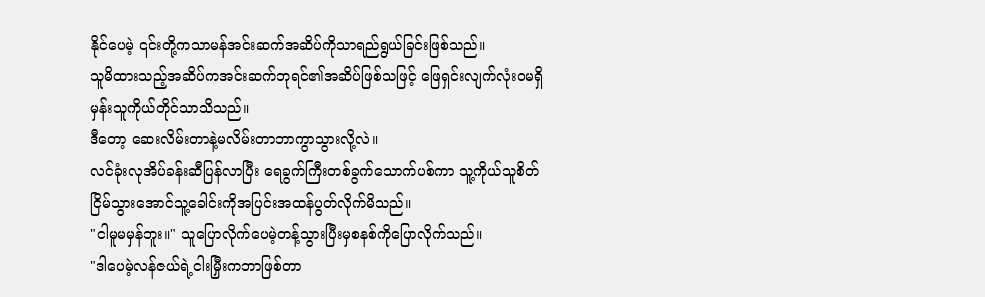နိုင်ပေမဲ့ ၎င်းတို့ကသာမန်အင်းဆက်အဆိပ်ကိုသာရည်ရွယ်ခြင်းဖြစ်သည်။
သူမိထားသည့်အဆိပ်ကအင်းဆက်ဘုရင်၏အဆိပ်ဖြစ်သဖြင့် ဖြေရှင်းလျက်လုံးဝမရှိမှန်းသူကိုယ်တိုင်သာသိသည်။
ဒီတော့ ဆေးလိမ်းတာနဲ့မလိမ်းတာဘာကွာသွားလို့လဲ။
လင်ခုံးလုအိပ်ခန်းဆီပြန်လာပြီး ရေခွက်ကြီးတစ်ခွက်သောက်ပစ်ကာ သူ့ကိုယ်သူစိတ်ငြိမ်သွားအောင်သူ့ခေါင်းကိုအပြင်းအထန်ပွတ်လိုက်မိသည်။
"ငါမူမမှန်ဘူး။" သူပြောလိုက်ပေမဲ့တန့်သွားပြီးမှစနစ်ကိုပြောလိုက်သည်။
"ဒါပေမဲ့လန်ဇယ်ရဲ့ငါးမြှီးကဘာဖြစ်တာ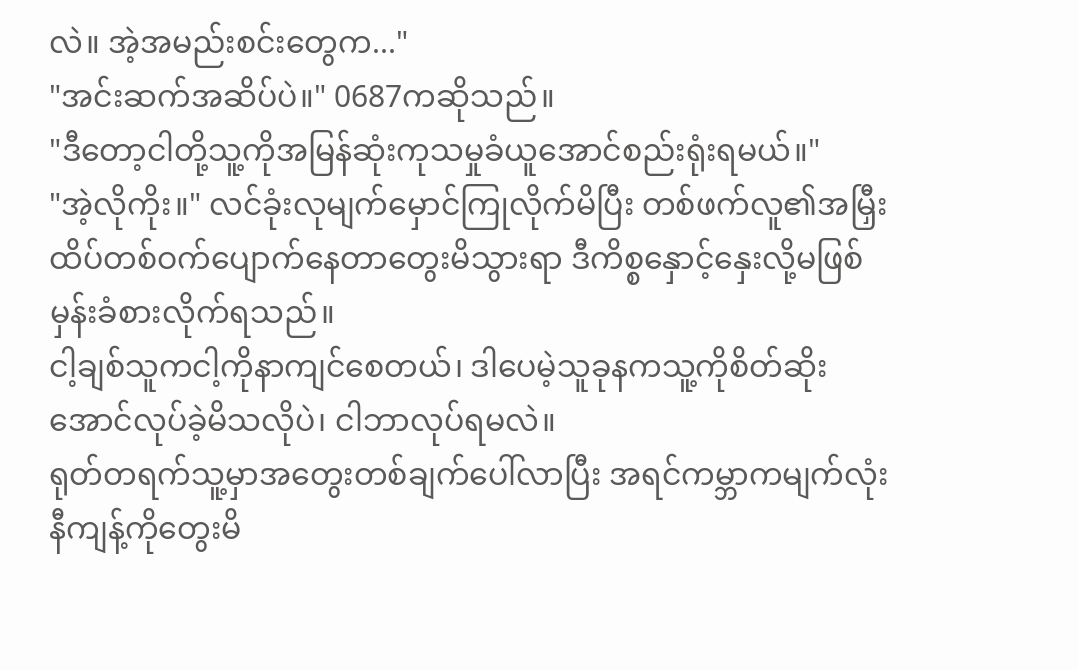လဲ။ အဲ့အမည်းစင်းတွေက..."
"အင်းဆက်အဆိပ်ပဲ။" 0687ကဆိုသည်။
"ဒီတော့ငါတို့သူ့ကိုအမြန်ဆုံးကုသမှုခံယူအောင်စည်းရုံးရမယ်။"
"အဲ့လိုကိုး။" လင်ခုံးလုမျက်မှောင်ကြုလိုက်မိပြီး တစ်ဖက်လူ၏အမြှီးထိပ်တစ်ဝက်ပျောက်နေတာတွေးမိသွားရာ ဒီကိစ္စနှောင့်နှေးလို့မဖြစ်မှန်းခံစားလိုက်ရသည်။
ငါ့ချစ်သူကငါ့ကိုနာကျင်စေတယ်၊ ဒါပေမဲ့သူခုနကသူ့ကိုစိတ်ဆိုးအောင်လုပ်ခဲ့မိသလိုပဲ၊ ငါဘာလုပ်ရမလဲ။
ရုတ်တရက်သူ့မှာအတွေးတစ်ချက်ပေါ်လာပြီး အရင်ကမ္ဘာကမျက်လုံးနီကျန့်ကိုတွေးမိ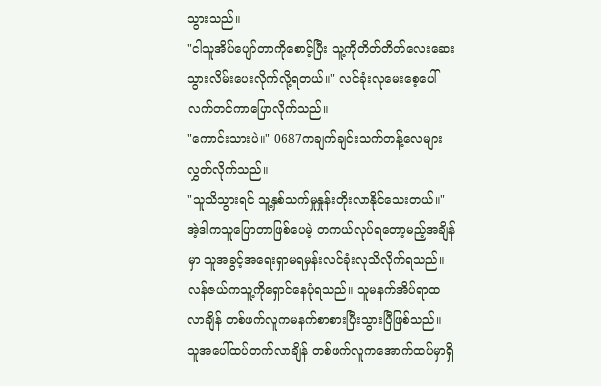သွားသည်။
"ငါသူအိပ်ပျော်တာကိုစောင့်ပြီး သူ့ကိုတိတ်တိတ်လေးဆေးသွားလိမ်းပေးလိုက်လို့ရတယ်။" လင်ခုံးလုမေးစေ့ပေါ်လက်တင်ကာပြောလိုက်သည်။
"ကောင်းသားပဲ။" 0687ကချက်ချင်းသက်တန့်လေများလွှတ်လိုက်သည်။
"သူသိသွားရင် သူ့နှစ်သက်မှုနှုန်းတိုးလာနိုင်သေးတယ်။"
အဲ့ဒါကသူပြောတာဖြစ်ပေမဲ့ တကယ်လုပ်ရတော့မည့်အချိန်မှာ သူအခွင့်အရေးရှာမရမှန်းလင်ခုံးလုသိလိုက်ရသည်။
လန်ဇယ်ကသူ့ကိုရှောင်နေပုံရသည်။ သူမနက်အိပ်ရာထလာချိန် တစ်ဖက်လူကမနက်စာစားပြီးသွားပြီဖြစ်သည်။ သူအပေါ်ထပ်တက်လာချိန် တစ်ဖက်လူကအောက်ထပ်မှာရှိ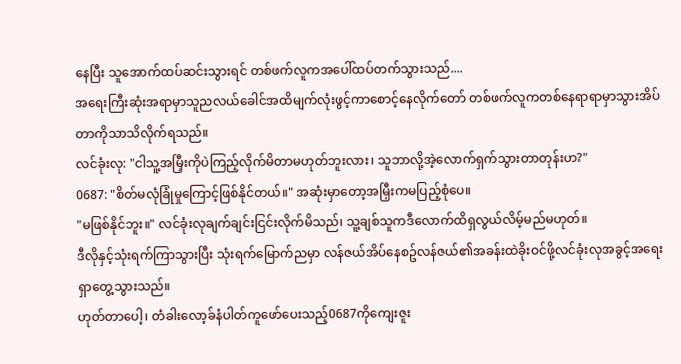နေပြီး သူအောက်ထပ်ဆင်းသွားရင် တစ်ဖက်လူကအပေါ်ထပ်တက်သွားသည်....
အရေးကြီးဆုံးအရာမှာသူညလယ်ခေါင်အထိမျက်လုံးဖွင့်ကာစောင့်နေလိုက်တော် တစ်ဖက်လူကတစ်နေရာရာမှာသွားအိပ်တာကိုသာသိလိုက်ရသည်။
လင်ခုံးလု: "ငါသူ့အမြှီးကိုပဲကြည့်လိုက်မိတာမဟုတ်ဘူးလား၊ သူဘာလို့အဲ့လောက်ရှက်သွားတာတုန်းဟ?"
0687: "စိတ်မလုံခြုံမှုကြောင့်ဖြစ်နိုင်တယ်။" အဆုံးမှာတော့အမြှီးကမပြည့်စုံပေ။
"မဖြစ်နိုင်ဘူး။" လင်ခုံးလုချက်ချင်းငြင်းလိုက်မိသည်၊ သူ့ချစ်သူကဒီလောက်ထိရှလွယ်လိမ့်မည်မဟုတ်။
ဒီလိုနှင့်သုံးရက်ကြာသွားပြီး သုံးရက်မြောက်ညမှာ လန်ဇယ်အိပ်နေစဥ်လန်ဇယ်၏အခန်းထဲခိုးဝင်ဖို့လင်ခုံးလုအခွင့်အရေးရှာတွေ့သွားသည်။
ဟုတ်တာပေါ့၊ တံခါးလော့ခ်နံပါတ်ကူဖော်ပေးသည့်0687ကိုကျေးဇူး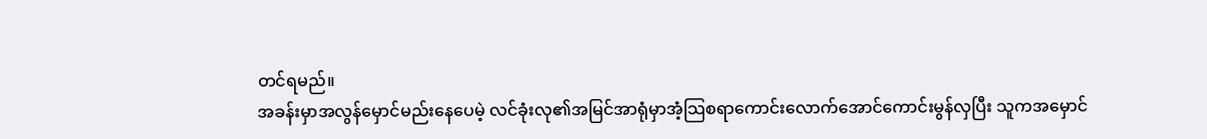တင်ရမည်။
အခန်းမှာအလွန်မှောင်မည်းနေပေမဲ့ လင်ခုံးလု၏အမြင်အာရုံမှာအံ့သြစရာကောင်းလောက်အောင်ကောင်းမွန်လှပြီး သူကအမှောင်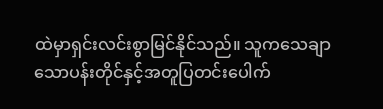ထဲမှာရှင်းလင်းစွာမြင်နိုင်သည်။ သူကသေချာသောပန်းတိုင်နှင့်အတူပြတင်းပေါက်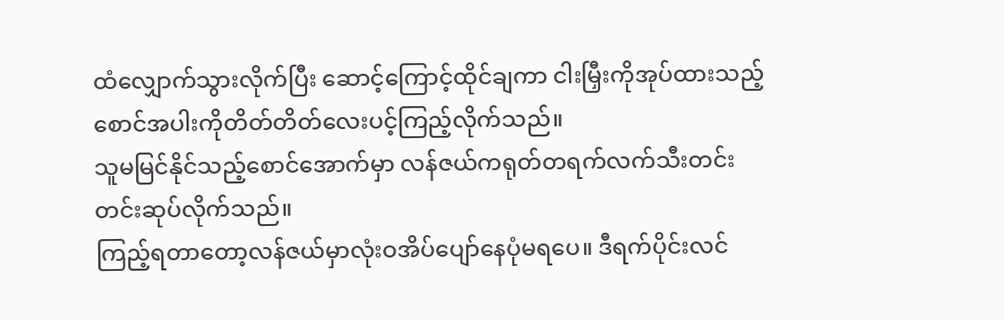ထံလျှောက်သွားလိုက်ပြီး ဆောင့်ကြောင့်ထိုင်ချကာ ငါးမြှီးကိုအုပ်ထားသည့်စောင်အပါးကိုတိတ်တိတ်လေးပင့်ကြည့်လိုက်သည်။
သူမမြင်နိုင်သည့်စောင်အောက်မှာ လန်ဇယ်ကရုတ်တရက်လက်သီးတင်းတင်းဆုပ်လိုက်သည်။
ကြည့်ရတာတော့လန်ဇယ်မှာလုံးဝအိပ်ပျော်နေပုံမရပေ။ ဒီရက်ပိုင်းလင်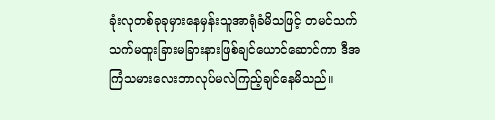ခုံးလုတစ်ခုခုမှားနေမှန်းသူအာရုံခံမိသဖြင့် တမင်သက်သက်မထူးခြားမခြားနားဖြစ်ချင်ယောင်ဆောင်ကာ ဒီအကြံသမားလေးဘာလုပ်မလဲကြည့်ချင်နေမိသည်။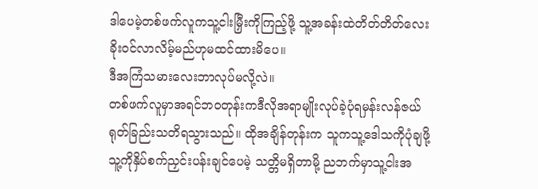ဒါပေမဲ့တစ်ဖက်လူကသူ့ငါးမြှီးကိုကြည့်ဖို့ သူ့အခန်းထဲတိတ်တိတ်လေးခိုးဝင်လာလိမ့်မည်ဟုမထင်ထားမိပေ။
ဒီအကြံသမားလေးဘာလုပ်မလို့လဲ။
တစ်ဖက်လူမှာအရင်ဘဝတုန်းကဒီလိုအရာမျိုးလုပ်ခဲ့ပုံရမှန်းလန်ဇယ်ရုတ်ခြည်းသတိရသွားသည်။ ထိုအချိန်တုန်းက သူကသူ့ဒေါသကိုပုံချဖို့သူ့ကိုနှိပ်စက်ညှင်းပန်းချင်ပေမဲ့ သတ္တိမရှိတာမို့ ညဘက်မှာသူ့ငါးအ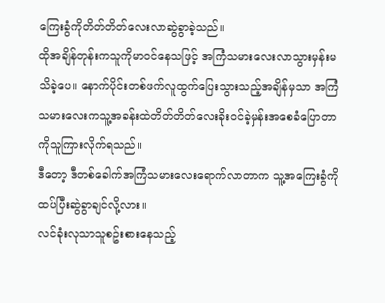ကြေးခွံကိုတိတ်တိတ်လေးလာဆွဲခွာခဲ့သည်။
ထိုအချိန်တုန်းကသူကိုမာဝင်နေသဖြင့် အကြံသမားလေးလာသွားမှန်းမသိခဲ့ပေ။ နောက်ပိုင်းတစ်ဖက်လူထွက်ပြေးသွားသည့်အချိန်မှသာ အကြံသမားလေးကသူ့အခန်းထဲတိတ်တိတ်လေးခိုးဝင်ခဲ့မှန်းအစေခံပြောတာကိုသူကြားလိုက်ရသည်။
ဒီတော့ ဒီတစ်ခေါက်အကြံသမားလေးရောက်လာတာက သူ့အကြေးခွံကိုထပ်ပြီးဆွဲခွာချင်လို့လား။
လင်ခုံးလုသာသူစဥ်းစားနေသည့်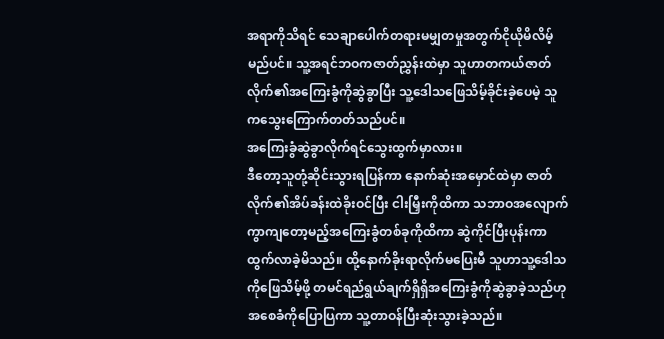အရာကိုသိရင် သေချာပေါက်တရားမမျှတမှုအတွက်ငိုယိုမိလိမ့်မည်ပင်။ သူ့အရင်ဘဝကဇာတ်ညွှန်းထဲမှာ သူဟာတကယ်ဇာတ်လိုက်၏အကြေးခွံကိုဆွဲခွာပြီး သူ့ဒေါသဖြေသိမ့်ခိုင်းခဲ့ပေမဲ့ သူကသွေးကြောက်တတ်သည်ပင်။
အကြေးခွံဆွဲခွာလိုက်ရင်သွေးထွက်မှာလား။
ဒီတော့သူတုံ့ဆိုင်းသွားရပြန်ကာ နောက်ဆုံးအမှောင်ထဲမှာ ဇာတ်လိုက်၏အိပ်ခန်းထဲခိုးဝင်ပြီး ငါးမြှီးကိုထိကာ သဘာဝအလျောက်ကွာကျတော့မည့်အကြေးခွံတစ်ခုကိုထိကာ ဆွဲကိုင်ပြီးပုန်းကာထွက်လာခဲ့မိသည်။ ထို့နောက်ခိုးရာလိုက်မပြေးမီ သူဟာသူ့ဒေါသကိုဖြေသိမ့်ဖို့ တမင်ရည်ရွယ်ချက်ရှိရှိအကြေးခွံကိုဆွဲခွာခဲ့သည်ဟုအစေခံကိုပြောပြကာ သူ့တာဝန်ပြီးဆုံးသွားခဲ့သည်။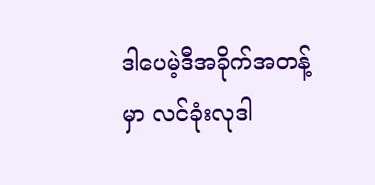ဒါပေမဲ့ဒီအခိုက်အတန့်မှာ လင်ခုံးလုဒါ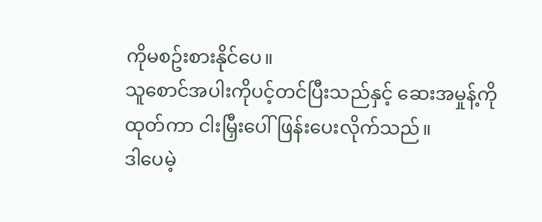ကိုမစဥ်းစားနိုင်ပေ။
သူစောင်အပါးကိုပင့်တင်ပြီးသည်နှင့် ဆေးအမှုန့်ကိုထုတ်ကာ ငါးမြှီးပေါ်ဖြန်းပေးလိုက်သည်။
ဒါပေမဲ့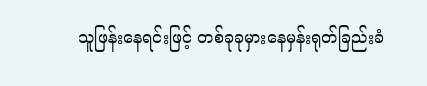သူဖြန်းနေရင်းဖြင့် တစ်ခုခုမှားနေမှန်းရုတ်ခြည်းခံ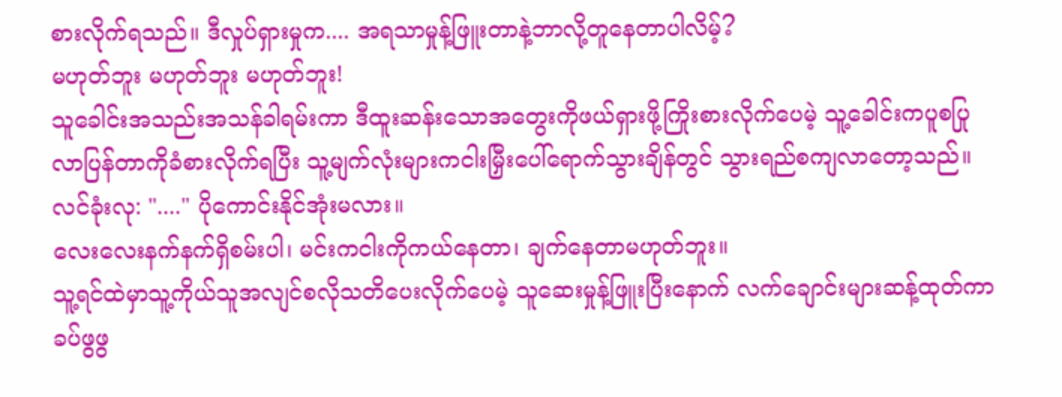စားလိုက်ရသည်။ ဒီလှုပ်ရှားမှုက.... အရသာမှုန့်ဖြူးတာနဲ့ဘာလို့တူနေတာပါလိမ့်?
မဟုတ်ဘူး မဟုတ်ဘူး မဟုတ်ဘူး!
သူခေါင်းအသည်းအသန်ခါရမ်းကာ ဒီထူးဆန်းသောအတွေးကိုဖယ်ရှားဖို့ကြိုးစားလိုက်ပေမဲ့ သူ့ခေါင်းကပူစပြုလာပြန်တာကိုခံစားလိုက်ရပြီး သူ့မျက်လုံးများကငါးမြှီးပေါ်ရောက်သွားချိန်တွင် သွားရည်စကျလာတော့သည်။
လင်ခုံးလု: "...." ပိုကောင်းနိုင်အုံးမလား။
လေးလေးနက်နက်ရှိစမ်းပါ၊ မင်းကငါးကိုကယ်နေတာ၊ ချက်နေတာမဟုတ်ဘူး။
သူ့ရင်ထဲမှာသူ့ကိုယ်သူအလျင်စလိုသတိပေးလိုက်ပေမဲ့ သူဆေးမှုန့်ဖြူးပြီးနောက် လက်ချောင်းများဆန့်ထုတ်ကာခပ်ဖွဖွ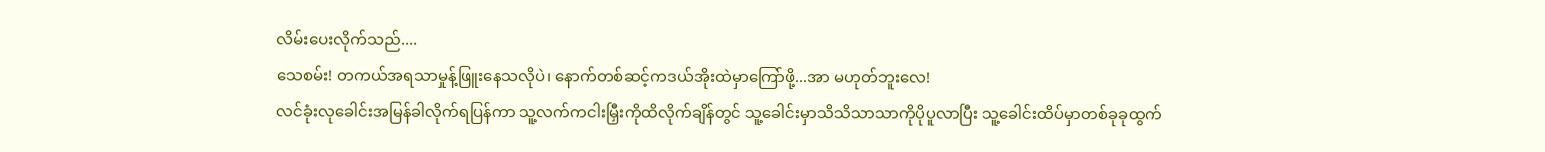လိမ်းပေးလိုက်သည်....
သေစမ်း! တကယ်အရသာမှုန့်ဖြူးနေသလိုပဲ၊ နောက်တစ်ဆင့်ကဒယ်အိုးထဲမှာကြော်ဖို့...အာ မဟုတ်ဘူးလေ!
လင်ခုံးလုခေါင်းအမြန်ခါလိုက်ရပြန်ကာ သူ့လက်ကငါးမြှီးကိုထိလိုက်ချိန်တွင် သူ့ခေါင်းမှာသိသိသာသာကိုပိုပူလာပြီး သူ့ခေါင်းထိပ်မှာတစ်ခုခုထွက်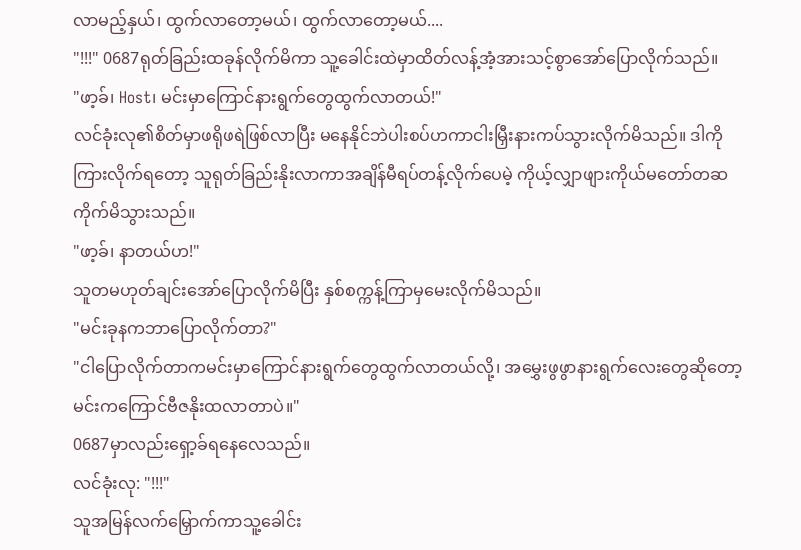လာမည့်နှယ်၊ ထွက်လာတော့မယ်၊ ထွက်လာတော့မယ်....
"!!!" 0687ရုတ်ခြည်းထခုန်လိုက်မိကာ သူ့ခေါင်းထဲမှာထိတ်လန့်အံ့အားသင့်စွာအော်ပြောလိုက်သည်။
"ဖာ့ခ်၊ Host၊ မင်းမှာကြောင်နားရွက်တွေထွက်လာတယ်!"
လင်ခုံးလု၏စိတ်မှာဖရိုဖရဲဖြစ်လာပြီး မနေနိုင်ဘဲပါးစပ်ဟကာငါးမြှီးနားကပ်သွားလိုက်မိသည်။ ဒါကိုကြားလိုက်ရတော့ သူရုတ်ခြည်းနိုးလာကာအချိန်မီရပ်တန့်လိုက်ပေမဲ့ ကိုယ့်လျှာဖျားကိုယ်မတော်တဆကိုက်မိသွားသည်။
"ဖာ့ခ်၊ နာတယ်ဟ!"
သူတမဟုတ်ချင်းအော်ပြောလိုက်မိပြီး နှစ်စက္ကန့်ကြာမှမေးလိုက်မိသည်။
"မင်းခုနကဘာပြောလိုက်တာ?"
"ငါပြောလိုက်တာကမင်းမှာကြောင်နားရွက်တွေထွက်လာတယ်လို့၊ အမွှေးဖွဖွာနားရွက်လေးတွေဆိုတော့ မင်းကကြောင်ဗီဇနိုးထလာတာပဲ။"
0687မှာလည်းရှော့ခ်ရနေလေသည်။
လင်ခုံးလု: "!!!"
သူအမြန်လက်မြှောက်ကာသူ့ခေါင်း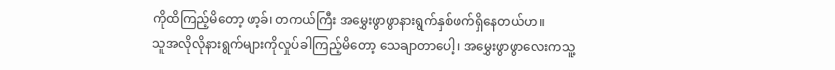ကိုထိကြည့်မိတော့ ဖာ့ခ်၊ တကယ်ကြီး အမွှေးဖွာဖွာနားရွက်နှစ်ဖက်ရှိနေတယ်ဟ။
သူအလိုလိုနားရွက်များကိုလှုပ်ခါကြည့်မိတော့ သေချာတာပေါ့၊ အမွှေးဖွာဖွာလေးကသူ့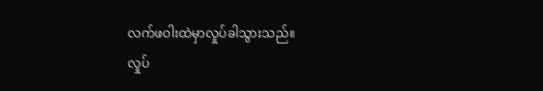လက်ဖဝါးထဲမှာလှုပ်ခါသွားသည်။
လှုပ်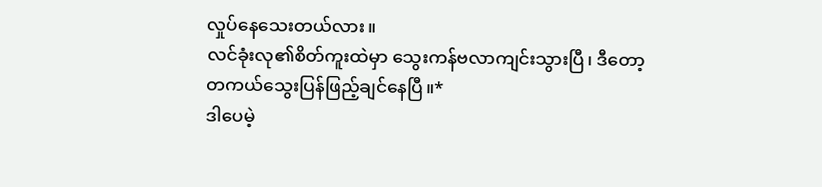လှုပ်နေသေးတယ်လား။
လင်ခုံးလု၏စိတ်ကူးထဲမှာ သွေးကန်ဗလာကျင်းသွားပြီ၊ ဒီတော့ တကယ်သွေးပြန်ဖြည့်ချင်နေပြီ။*
ဒါပေမဲ့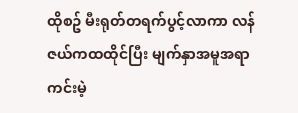ထိုစဥ် မီးရုတ်တရက်ပွင့်လာကာ လန်ဇယ်ကထထိုင်ပြီး မျက်နှာအမူအရာကင်းမဲ့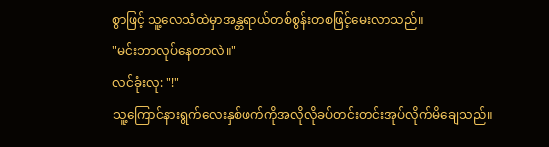စွာဖြင့် သူ့လေသံထဲမှာအန္တရာယ်တစ်စွန်းတစဖြင့်မေးလာသည်။
"မင်းဘာလုပ်နေတာလဲ။"
လင်ခုံးလု: "!"
သူ့ကြောင်နားရွက်လေးနှစ်ဖက်ကိုအလိုလိုခပ်တင်းတင်းအုပ်လိုက်မိချေသည်။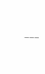___